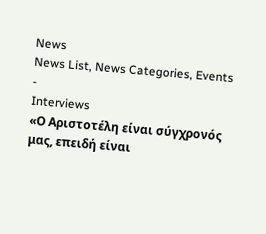News
News List, News Categories, Events
-
Interviews
«Ο Αριστοτέλη είναι σύγχρονός μας, επειδή είναι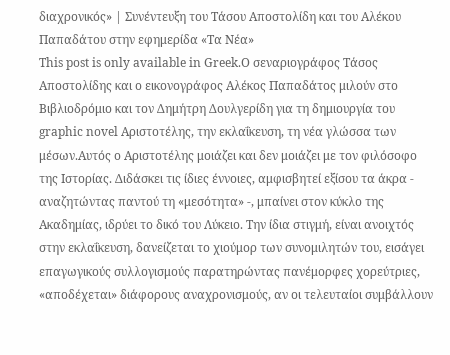διαχρονικός» | Συνέντευξη του Τάσου Αποστολίδη και του Αλέκου Παπαδάτου στην εφημερίδα «Τα Νέα»
This post is only available in Greek.Ο σεναριογράφος Τάσος Αποστολίδης και ο εικονογράφος Αλέκος Παπαδάτος μιλούν στο Βιβλιοδρόμιο και τον Δημήτρη Δουλγερίδη για τη δημιουργία του graphic novel Αριστοτέλης, την εκλαΐκευση, τη νέα γλώσσα των μέσων.Αυτός ο Αριστοτέλης μοιάζει και δεν μοιάζει με τον φιλόσοφο της Ιστορίας. Διδάσκει τις ίδιες έννοιες, αμφισβητεί εξίσου τα άκρα - αναζητώντας παντού τη «μεσότητα» -, μπαίνει στον κύκλο της Ακαδημίας, ιδρύει το δικό του Λύκειο. Την ίδια στιγμή, είναι ανοιχτός στην εκλαΐκευση, δανείζεται το χιούμορ των συνομιλητών του, εισάγει επαγωγικούς συλλογισμούς παρατηρώντας πανέμορφες χορεύτριες, «αποδέχεται» διάφορους αναχρονισμούς, αν οι τελευταίοι συμβάλλουν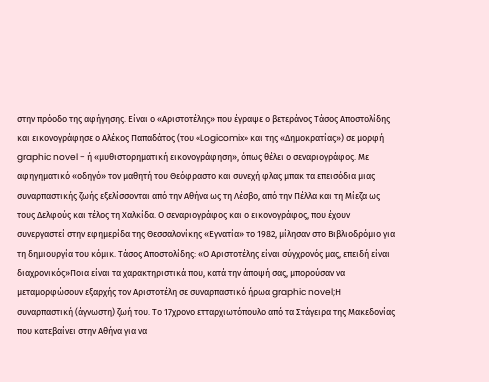στην πρόοδο της αφήγησης. Είναι ο «Αριστοτέλης» που έγραψε ο βετεράνος Τάσος Αποστολίδης και εικονογράφησε ο Αλέκος Παπαδάτος (του «Logicomix» και της «Δημοκρατίας») σε μορφή graphic novel - ή «μυθιστορηματική εικονογράφηση», όπως θέλει ο σεναριογράφος. Με αφηγηματικό «οδηγό» τον μαθητή του Θεόφραστο και συνεχή φλας μπακ τα επεισόδια μιας συναρπαστικής ζωής εξελίσσονται από την Αθήνα ως τη Λέσβο, από την Πέλλα και τη Μίεζα ως τους Δελφούς και τέλος τη Χαλκίδα. Ο σεναριογράφος και ο εικονογράφος, που έχουν συνεργαστεί στην εφημερίδα της Θεσσαλονίκης «Εγνατία» το 1982, μίλησαν στο Βιβλιοδρόμιο για τη δημιουργία του κόμικ. Τάσος Αποστολίδης: «Ο Αριστοτέλης είναι σύγχρονός μας, επειδή είναι διαχρονικός»Ποια είναι τα χαρακτηριστικά που, κατά την άποψή σας, μπορούσαν να μεταμορφώσουν εξαρχής τον Αριστοτέλη σε συναρπαστικό ήρωα graphic novel;Η συναρπαστική (άγνωστη) ζωή του. Το 17χρονο ετταρχιωτόπουλο από τα Στάγειρα της Μακεδονίας που κατεβαίνει στην Αθήνα για να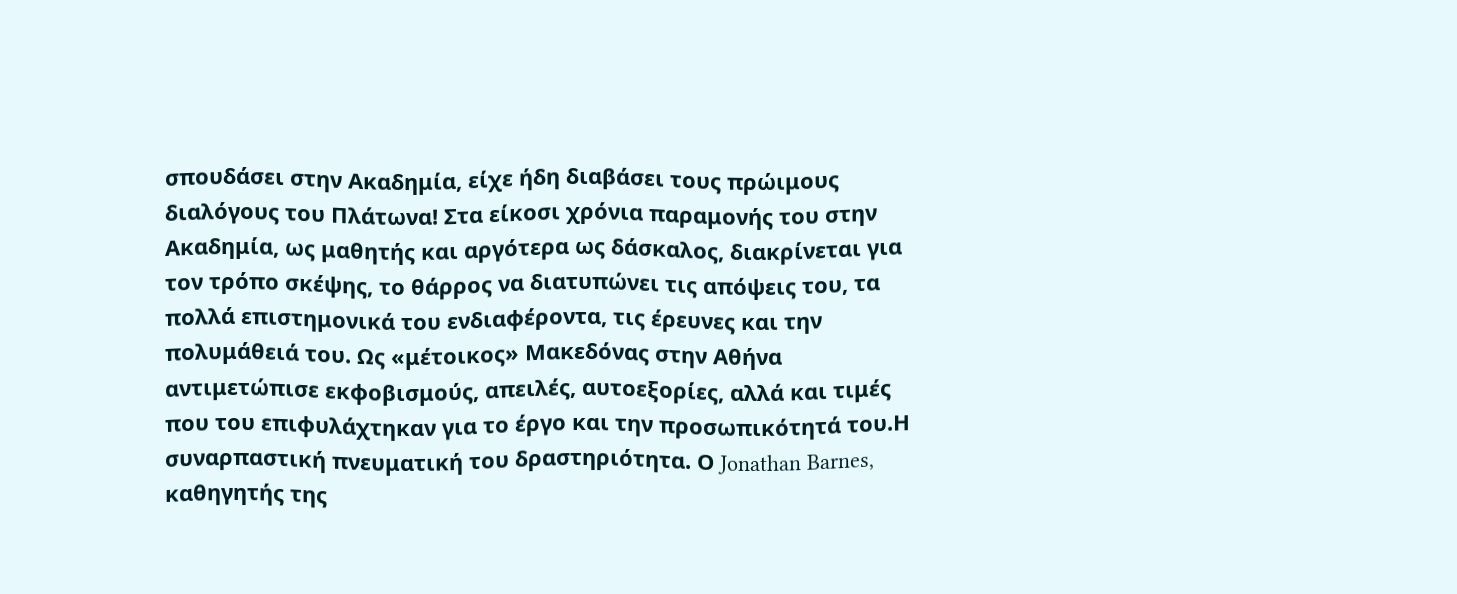σπουδάσει στην Ακαδημία, είχε ήδη διαβάσει τους πρώιμους διαλόγους του Πλάτωνα! Στα είκοσι χρόνια παραμονής του στην Ακαδημία, ως μαθητής και αργότερα ως δάσκαλος, διακρίνεται για τον τρόπο σκέψης, το θάρρος να διατυπώνει τις απόψεις του, τα πολλά επιστημονικά του ενδιαφέροντα, τις έρευνες και την πολυμάθειά του. Ως «μέτοικος» Μακεδόνας στην Αθήνα αντιμετώπισε εκφοβισμούς, απειλές, αυτοεξορίες, αλλά και τιμές που του επιφυλάχτηκαν για το έργο και την προσωπικότητά του.Η συναρπαστική πνευματική του δραστηριότητα. Ο Jonathan Barnes, καθηγητής της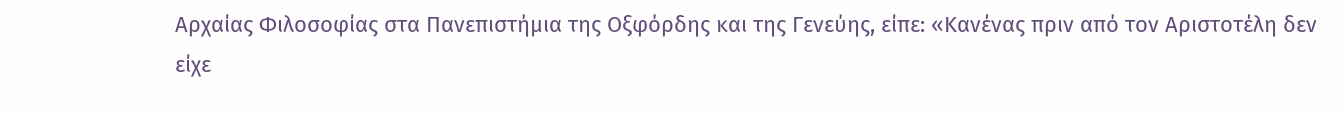Αρχαίας Φιλοσοφίας στα Πανεπιστήμια της Οξφόρδης και της Γενεύης, είπε: «Κανένας πριν από τον Αριστοτέλη δεν είχε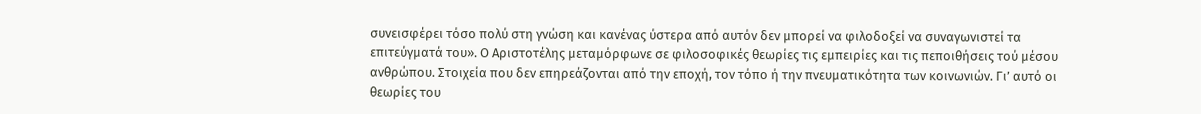συνεισφέρει τόσο πολύ στη γνώση και κανένας ύστερα από αυτόν δεν μπορεί να φιλοδοξεί να συναγωνιστεί τα επιτεύγματά του». Ο Αριστοτέλης μεταμόρφωνε σε φιλοσοφικές θεωρίες τις εμπειρίες και τις πεποιθήσεις τού μέσου ανθρώπου. Στοιχεία που δεν επηρεάζονται από την εποχή, τον τόπο ή την πνευματικότητα των κοινωνιών. Γι’ αυτό οι θεωρίες του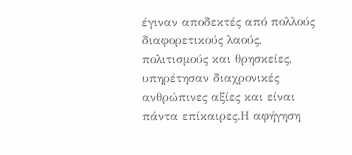έγιναν αποδεκτές από πολλούς διαφορετικούς λαούς, πολιτισμούς και θρησκείες, υπηρέτησαν διαχρονικές ανθρώπινες αξίες και είναι πάντα επίκαιρες.Η αφήγηση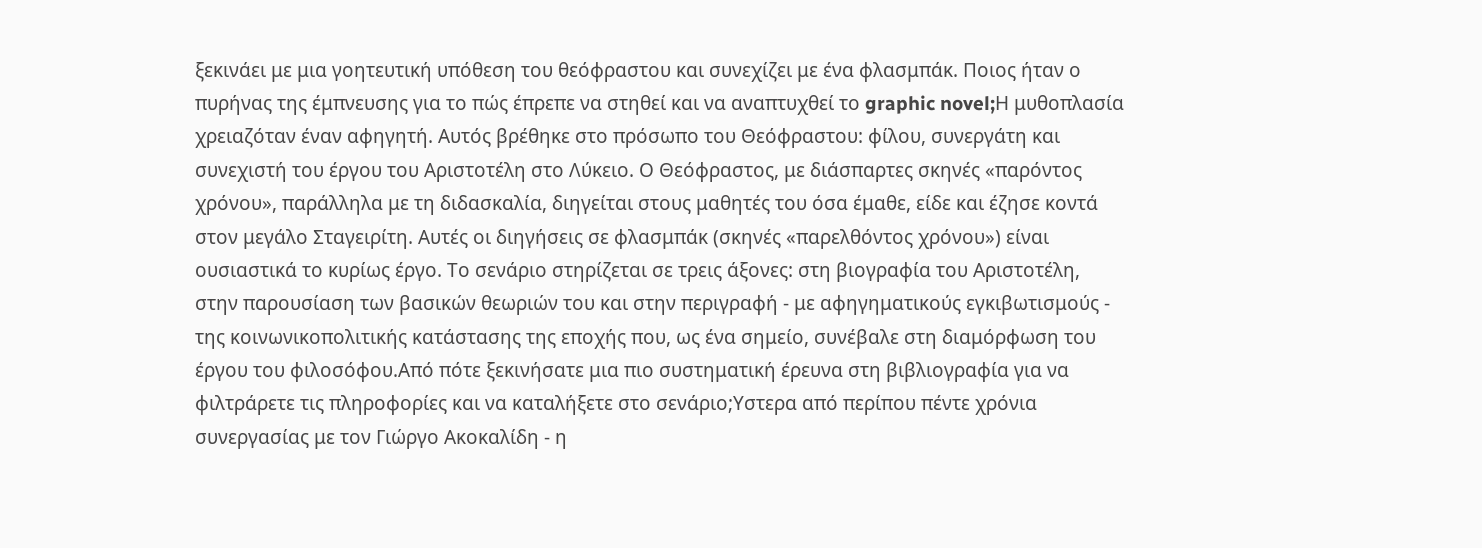ξεκινάει με μια γοητευτική υπόθεση του θεόφραστου και συνεχίζει με ένα φλασμπάκ. Ποιος ήταν ο πυρήνας της έμπνευσης για το πώς έπρεπε να στηθεί και να αναπτυχθεί το graphic novel;Η μυθοπλασία χρειαζόταν έναν αφηγητή. Αυτός βρέθηκε στο πρόσωπο του Θεόφραστου: φίλου, συνεργάτη και συνεχιστή του έργου του Αριστοτέλη στο Λύκειο. Ο Θεόφραστος, με διάσπαρτες σκηνές «παρόντος χρόνου», παράλληλα με τη διδασκαλία, διηγείται στους μαθητές του όσα έμαθε, είδε και έζησε κοντά στον μεγάλο Σταγειρίτη. Αυτές οι διηγήσεις σε φλασμπάκ (σκηνές «παρελθόντος χρόνου») είναι ουσιαστικά το κυρίως έργο. Το σενάριο στηρίζεται σε τρεις άξονες: στη βιογραφία του Αριστοτέλη, στην παρουσίαση των βασικών θεωριών του και στην περιγραφή - με αφηγηματικούς εγκιβωτισμούς - της κοινωνικοπολιτικής κατάστασης της εποχής που, ως ένα σημείο, συνέβαλε στη διαμόρφωση του έργου του φιλοσόφου.Από πότε ξεκινήσατε μια πιο συστηματική έρευνα στη βιβλιογραφία για να φιλτράρετε τις πληροφορίες και να καταλήξετε στο σενάριο;Υστερα από περίπου πέντε χρόνια συνεργασίας με τον Γιώργο Ακοκαλίδη - η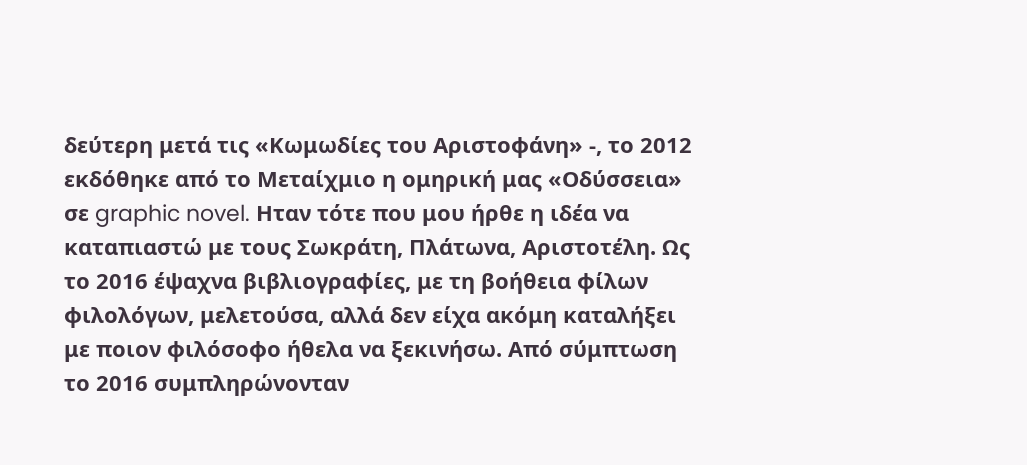δεύτερη μετά τις «Κωμωδίες του Αριστοφάνη» -, το 2012 εκδόθηκε από το Μεταίχμιο η ομηρική μας «Οδύσσεια» σε graphic novel. Ηταν τότε που μου ήρθε η ιδέα να καταπιαστώ με τους Σωκράτη, Πλάτωνα, Αριστοτέλη. Ως το 2016 έψαχνα βιβλιογραφίες, με τη βοήθεια φίλων φιλολόγων, μελετούσα, αλλά δεν είχα ακόμη καταλήξει με ποιον φιλόσοφο ήθελα να ξεκινήσω. Από σύμπτωση το 2016 συμπληρώνονταν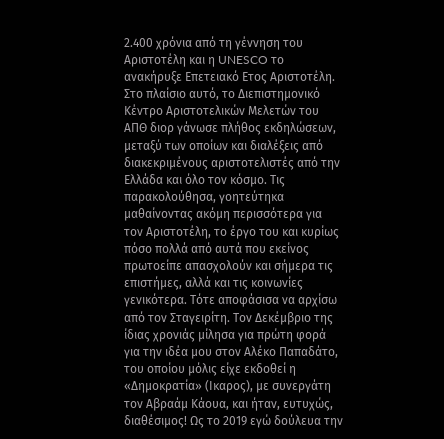2.400 χρόνια από τη γέννηση του Αριστοτέλη και η UNESCO το ανακήρυξε Επετειακό Ετος Αριστοτέλη. Στο πλαίσιο αυτό, το Διεπιστημονικό Κέντρο Αριστοτελικών Μελετών του ΑΠΘ διορ γάνωσε πλήθος εκδηλώσεων, μεταξύ των οποίων και διαλέξεις από διακεκριμένους αριστοτελιστές από την Ελλάδα και όλο τον κόσμο. Τις παρακολούθησα, γοητεύτηκα μαθαίνοντας ακόμη περισσότερα για τον Αριστοτέλη, το έργο του και κυρίως πόσο πολλά από αυτά που εκείνος πρωτοείπε απασχολούν και σήμερα τις επιστήμες, αλλά και τις κοινωνίες γενικότερα. Τότε αποφάσισα να αρχίσω από τον Σταγειρίτη. Τον Δεκέμβριο της ίδιας χρονιάς μίλησα για πρώτη φορά για την ιδέα μου στον Αλέκο Παπαδάτο, του οποίου μόλις είχε εκδοθεί η «Δημοκρατία» (Ικαρος), με συνεργάτη τον Αβραάμ Κάουα, και ήταν, ευτυχώς, διαθέσιμος! Ως το 2019 εγώ δούλευα την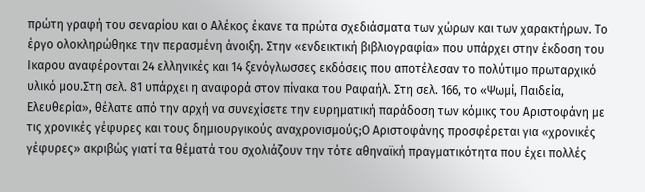πρώτη γραφή του σεναρίου και ο Αλέκος έκανε τα πρώτα σχεδιάσματα των χώρων και των χαρακτήρων. Το έργο ολοκληρώθηκε την περασμένη άνοιξη. Στην «ενδεικτική βιβλιογραφία» που υπάρχει στην έκδοση του Ικαρου αναφέρονται 24 ελληνικές και 14 ξενόγλωσσες εκδόσεις που αποτέλεσαν το πολύτιμο πρωταρχικό υλικό μου.Στη σελ. 81 υπάρχει η αναφορά στον πίνακα του Ραφαήλ. Στη σελ. 166, το «Ψωμί, Παιδεία, Ελευθερία», θέλατε από την αρχή να συνεχίσετε την ευρηματική παράδοση των κόμικς του Αριστοφάνη με τις χρονικές γέφυρες και τους δημιουργικούς αναχρονισμούς;Ο Αριστοφάνης προσφέρεται για «χρονικές γέφυρες» ακριβώς γιατί τα θέματά του σχολιάζουν την τότε αθηναϊκή πραγματικότητα που έχει πολλές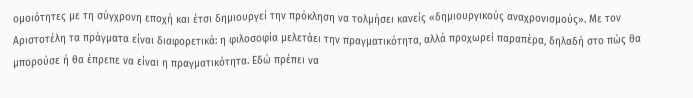ομοιότητες με τη σύγχρονη εποχή και έτσι δημιουργεί την πρόκληση να τολμήσει κανείς «δημιουργικούς αναχρονισμούς». Με τον Αριστοτέλη τα πράγματα είναι διαφορετικά: η φιλοσοφία μελετάει την πραγματικότητα, αλλά προχωρεί παραπέρα, δηλαδή στο πώς θα μπορούσε ή θα έπρεπε να είναι η πραγματικότητα. Εδώ πρέπει να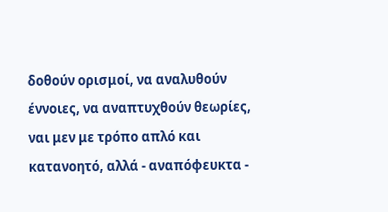δοθούν ορισμοί, να αναλυθούν έννοιες, να αναπτυχθούν θεωρίες, ναι μεν με τρόπο απλό και κατανοητό, αλλά - αναπόφευκτα -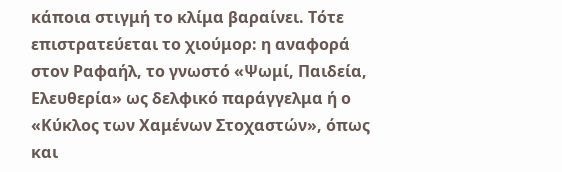κάποια στιγμή το κλίμα βαραίνει. Τότε επιστρατεύεται το χιούμορ: η αναφορά στον Ραφαήλ, το γνωστό «Ψωμί, Παιδεία, Ελευθερία» ως δελφικό παράγγελμα ή ο «Κύκλος των Χαμένων Στοχαστών», όπως και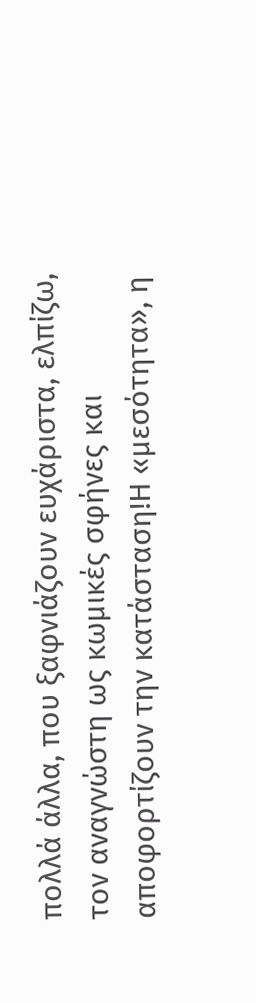πολλά άλλα, που ξαφνιάζουν ευχάριστα, ελπίζω, τον αναγνώστη ως κωμικές σφήνες και αποφορτίζουν την κατάσταση!Η «μεσότητα», η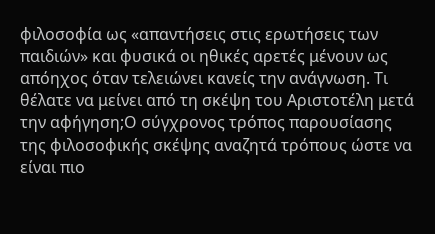φιλοσοφία ως «απαντήσεις στις ερωτήσεις των παιδιών» και φυσικά οι ηθικές αρετές μένουν ως απόηχος όταν τελειώνει κανείς την ανάγνωση. Τι θέλατε να μείνει από τη σκέψη του Αριστοτέλη μετά την αφήγηση;Ο σύγχρονος τρόπος παρουσίασης της φιλοσοφικής σκέψης αναζητά τρόπους ώστε να είναι πιο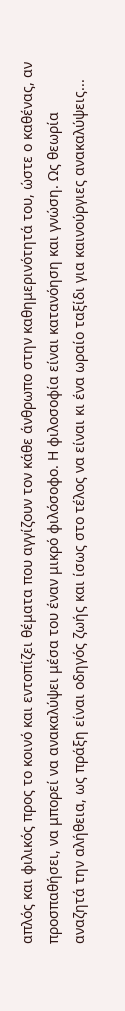απλός και φιλικός προς το κοινό και εντοπίζει θέματα που αγγίζουν τον κάθε άνθρωπο στην καθημερινότητά του, ώστε ο καθένας, αν προσπαθήσει, να μπορεί να ανακαλύψει μέσα του έναν μικρό φιλόσοφο. Η φιλοσοφία είναι κατανόηση και γνώση. Ως θεωρία αναζητά την αλήθεια, ως πράξη είναι οδηγός ζωής και ίσως στο τέλος να είναι κι ένα ωραίο ταξίδι για καινούργιες ανακαλύψεις...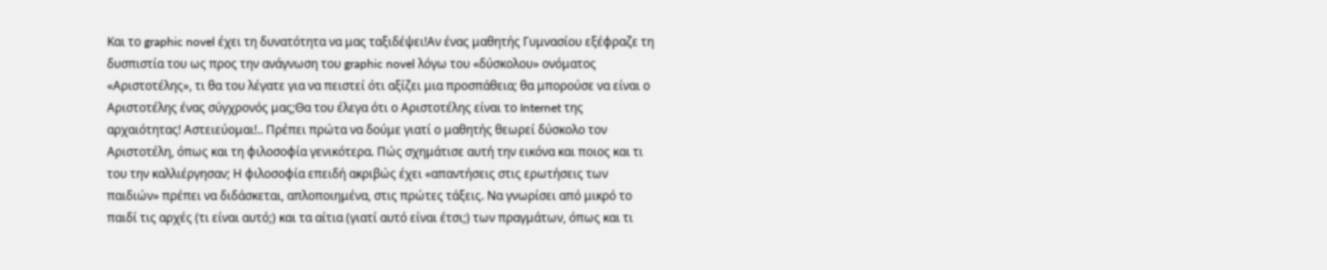Και το graphic novel έχει τη δυνατότητα να μας ταξιδέψει!Αν ένας μαθητής Γυμνασίου εξέφραζε τη δυσπιστία του ως προς την ανάγνωση του graphic novel λόγω του «δύσκολου» ονόματος «Αριστοτέλης», τι θα του λέγατε για να πειστεί ότι αξίζει μια προσπάθεια; θα μπορούσε να είναι ο Αριστοτέλης ένας σύγχρονός μας;Θα του έλεγα ότι ο Αριστοτέλης είναι το Internet της αρχαιότητας! Αστειεύομαι!.. Πρέπει πρώτα να δούμε γιατί ο μαθητής θεωρεί δύσκολο τον Αριστοτέλη, όπως και τη φιλοσοφία γενικότερα. Πώς σχημάτισε αυτή την εικόνα και ποιος και τι του την καλλιέργησαν; Η φιλοσοφία επειδή ακριβώς έχει «απαντήσεις στις ερωτήσεις των παιδιών» πρέπει να διδάσκεται, απλοποιημένα, στις πρώτες τάξεις. Να γνωρίσει από μικρό το παιδί τις αρχές (τι είναι αυτό;) και τα αίτια (γιατί αυτό είναι έτσι;) των πραγμάτων, όπως και τι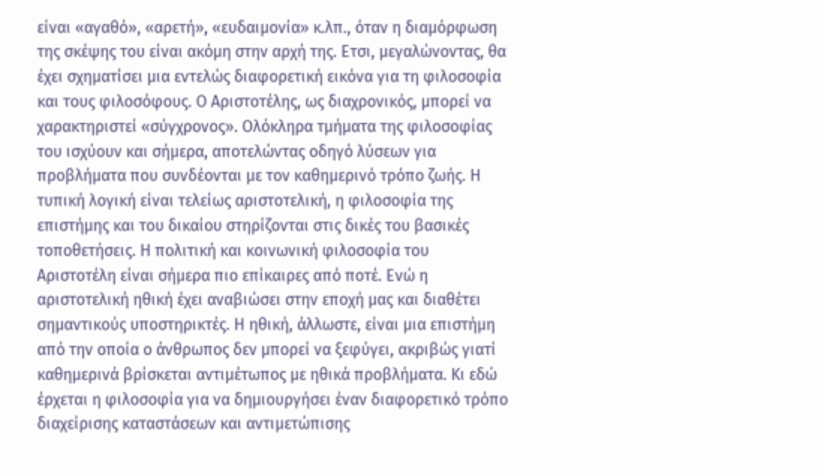είναι «αγαθό», «αρετή», «ευδαιμονία» κ.λπ., όταν η διαμόρφωση της σκέψης του είναι ακόμη στην αρχή της. Ετσι, μεγαλώνοντας, θα έχει σχηματίσει μια εντελώς διαφορετική εικόνα για τη φιλοσοφία και τους φιλοσόφους. Ο Αριστοτέλης, ως διαχρονικός, μπορεί να χαρακτηριστεί «σύγχρονος». Ολόκληρα τμήματα της φιλοσοφίας του ισχύουν και σήμερα, αποτελώντας οδηγό λύσεων για προβλήματα που συνδέονται με τον καθημερινό τρόπο ζωής. Η τυπική λογική είναι τελείως αριστοτελική, η φιλοσοφία της επιστήμης και του δικαίου στηρίζονται στις δικές του βασικές τοποθετήσεις. Η πολιτική και κοινωνική φιλοσοφία του Αριστοτέλη είναι σήμερα πιο επίκαιρες από ποτέ. Ενώ η αριστοτελική ηθική έχει αναβιώσει στην εποχή μας και διαθέτει σημαντικούς υποστηρικτές. Η ηθική, άλλωστε, είναι μια επιστήμη από την οποία ο άνθρωπος δεν μπορεί να ξεφύγει, ακριβώς γιατί καθημερινά βρίσκεται αντιμέτωπος με ηθικά προβλήματα. Κι εδώ έρχεται η φιλοσοφία για να δημιουργήσει έναν διαφορετικό τρόπο διαχείρισης καταστάσεων και αντιμετώπισης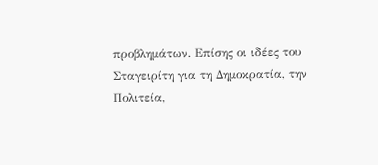προβλημάτων. Επίσης οι ιδέες του Σταγειρίτη για τη Δημοκρατία, την Πολιτεία,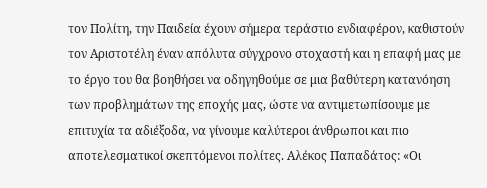τον Πολίτη, την Παιδεία έχουν σήμερα τεράστιο ενδιαφέρον, καθιστούν τον Αριστοτέλη έναν απόλυτα σύγχρονο στοχαστή και η επαφή μας με το έργο του θα βοηθήσει να οδηγηθούμε σε μια βαθύτερη κατανόηση των προβλημάτων της εποχής μας, ώστε να αντιμετωπίσουμε με επιτυχία τα αδιέξοδα, να γίνουμε καλύτεροι άνθρωποι και πιο αποτελεσματικοί σκεπτόμενοι πολίτες. Αλέκος Παπαδάτος: «Οι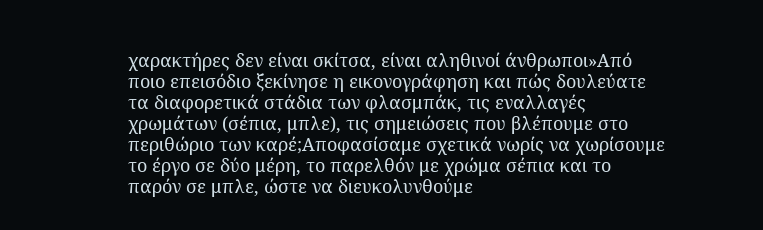χαρακτήρες δεν είναι σκίτσα, είναι αληθινοί άνθρωποι»Από ποιο επεισόδιο ξεκίνησε η εικονογράφηση και πώς δουλεύατε τα διαφορετικά στάδια των φλασμπάκ, τις εναλλαγές χρωμάτων (σέπια, μπλε), τις σημειώσεις που βλέπουμε στο περιθώριο των καρέ;Αποφασίσαμε σχετικά νωρίς να χωρίσουμε το έργο σε δύο μέρη, το παρελθόν με χρώμα σέπια και το παρόν σε μπλε, ώστε να διευκολυνθούμε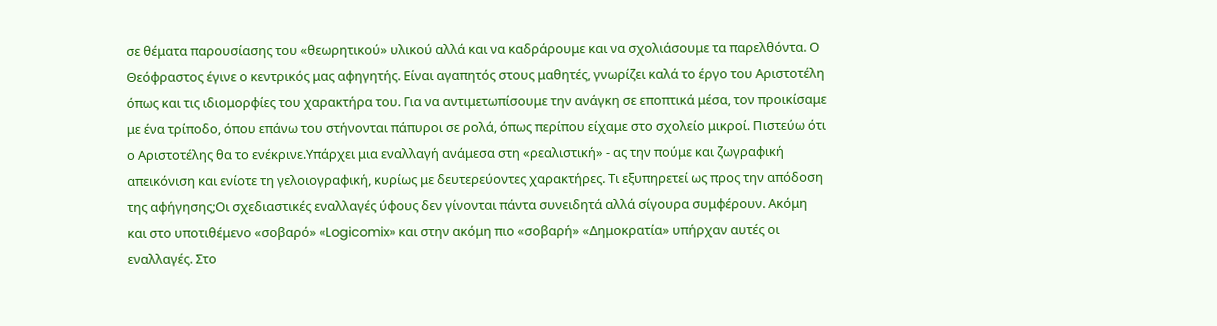σε θέματα παρουσίασης του «θεωρητικού» υλικού αλλά και να καδράρουμε και να σχολιάσουμε τα παρελθόντα. Ο Θεόφραστος έγινε ο κεντρικός μας αφηγητής. Είναι αγαπητός στους μαθητές, γνωρίζει καλά το έργο του Αριστοτέλη όπως και τις ιδιομορφίες του χαρακτήρα του. Για να αντιμετωπίσουμε την ανάγκη σε εποπτικά μέσα, τον προικίσαμε με ένα τρίποδο, όπου επάνω του στήνονται πάπυροι σε ρολά, όπως περίπου είχαμε στο σχολείο μικροί. Πιστεύω ότι ο Αριστοτέλης θα το ενέκρινε.Υπάρχει μια εναλλαγή ανάμεσα στη «ρεαλιστική» - ας την πούμε και ζωγραφική απεικόνιση και ενίοτε τη γελοιογραφική, κυρίως με δευτερεύοντες χαρακτήρες. Τι εξυπηρετεί ως προς την απόδοση της αφήγησης;Οι σχεδιαστικές εναλλαγές ύφους δεν γίνονται πάντα συνειδητά αλλά σίγουρα συμφέρουν. Ακόμη και στο υποτιθέμενο «σοβαρό» «Logicomix» και στην ακόμη πιο «σοβαρή» «Δημοκρατία» υπήρχαν αυτές οι εναλλαγές. Στο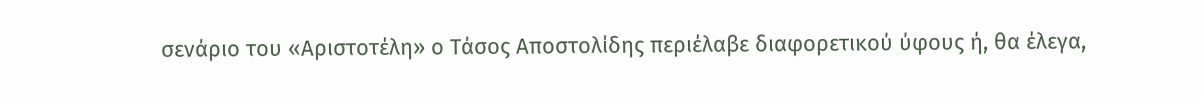σενάριο του «Αριστοτέλη» ο Τάσος Αποστολίδης περιέλαβε διαφορετικού ύφους ή, θα έλεγα,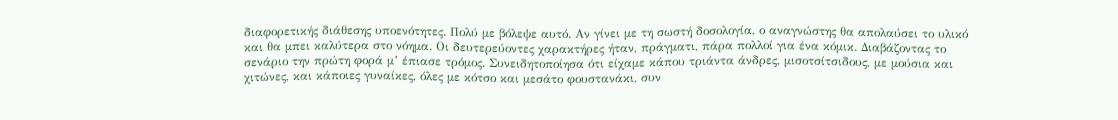διαφορετικής διάθεσης υποενότητες. Πολύ με βόλεψε αυτό. Αν γίνει με τη σωστή δοσολογία, ο αναγνώστης θα απολαύσει το υλικό και θα μπει καλύτερα στο νόημα. Οι δευτερεύοντες χαρακτήρες ήταν, πράγματι, πάρα πολλοί για ένα κόμικ. Διαβάζοντας το σενάριο την πρώτη φορά μ’ έπιασε τρόμος. Συνειδητοποίησα ότι είχαμε κάπου τριάντα άνδρες, μισοτσίτσιδους, με μούσια και χιτώνες, και κάποιες γυναίκες, όλες με κότσο και μεσάτο φουστανάκι, συν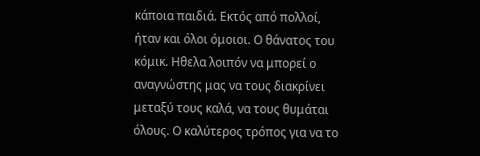κάποια παιδιά. Εκτός από πολλοί, ήταν και όλοι όμοιοι. Ο θάνατος του κόμικ. Ηθελα λοιπόν να μπορεί ο αναγνώστης μας να τους διακρίνει μεταξύ τους καλά, να τους θυμάται όλους. Ο καλύτερος τρόπος για να το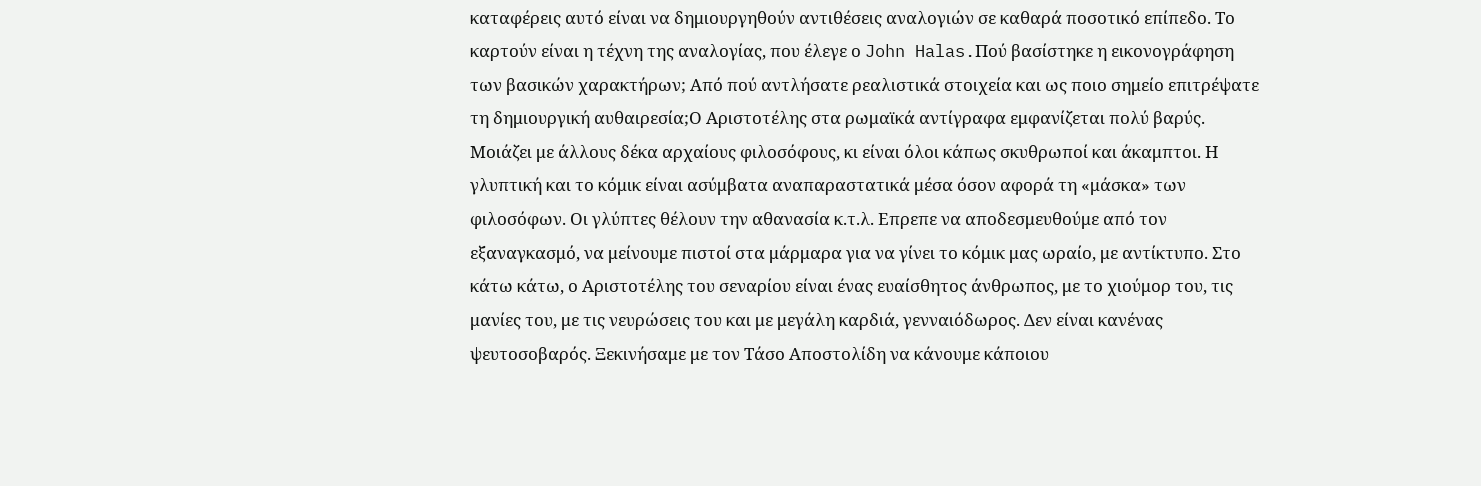καταφέρεις αυτό είναι να δημιουργηθούν αντιθέσεις αναλογιών σε καθαρά ποσοτικό επίπεδο. Το καρτούν είναι η τέχνη της αναλογίας, που έλεγε ο John Halas.Πού βασίστηκε η εικονογράφηση των βασικών χαρακτήρων; Από πού αντλήσατε ρεαλιστικά στοιχεία και ως ποιο σημείο επιτρέψατε τη δημιουργική αυθαιρεσία;Ο Αριστοτέλης στα ρωμαϊκά αντίγραφα εμφανίζεται πολύ βαρύς. Μοιάζει με άλλους δέκα αρχαίους φιλοσόφους, κι είναι όλοι κάπως σκυθρωποί και άκαμπτοι. Η γλυπτική και το κόμικ είναι ασύμβατα αναπαραστατικά μέσα όσον αφορά τη «μάσκα» των φιλοσόφων. Οι γλύπτες θέλουν την αθανασία κ.τ.λ. Επρεπε να αποδεσμευθούμε από τον εξαναγκασμό, να μείνουμε πιστοί στα μάρμαρα για να γίνει το κόμικ μας ωραίο, με αντίκτυπο. Στο κάτω κάτω, ο Αριστοτέλης του σεναρίου είναι ένας ευαίσθητος άνθρωπος, με το χιούμορ του, τις μανίες του, με τις νευρώσεις του και με μεγάλη καρδιά, γενναιόδωρος. Δεν είναι κανένας ψευτοσοβαρός. Ξεκινήσαμε με τον Τάσο Αποστολίδη να κάνουμε κάποιου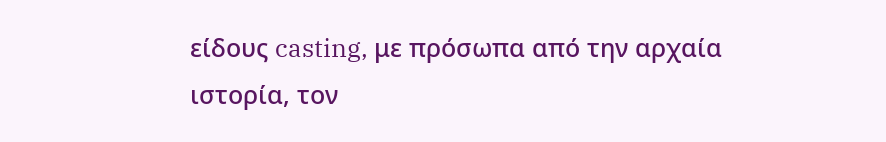είδους casting, με πρόσωπα από την αρχαία ιστορία, τον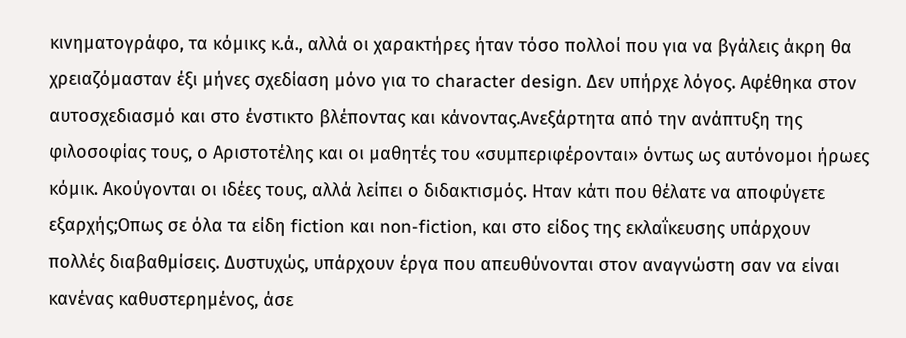κινηματογράφο, τα κόμικς κ.ά., αλλά οι χαρακτήρες ήταν τόσο πολλοί που για να βγάλεις άκρη θα χρειαζόμασταν έξι μήνες σχεδίαση μόνο για το character design. Δεν υπήρχε λόγος. Αφέθηκα στον αυτοσχεδιασμό και στο ένστικτο βλέποντας και κάνοντας.Ανεξάρτητα από την ανάπτυξη της φιλοσοφίας τους, ο Αριστοτέλης και οι μαθητές του «συμπεριφέρονται» όντως ως αυτόνομοι ήρωες κόμικ. Ακούγονται οι ιδέες τους, αλλά λείπει ο διδακτισμός. Ηταν κάτι που θέλατε να αποφύγετε εξαρχής;Οπως σε όλα τα είδη fiction και non-fiction, και στο είδος της εκλαΐκευσης υπάρχουν πολλές διαβαθμίσεις. Δυστυχώς, υπάρχουν έργα που απευθύνονται στον αναγνώστη σαν να είναι κανένας καθυστερημένος, άσε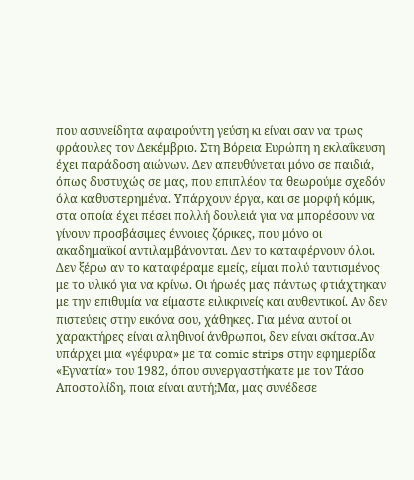που ασυνείδητα αφαιρούντη γεύση κι είναι σαν να τρως φράουλες τον Δεκέμβριο. Στη Βόρεια Ευρώπη η εκλαΐκευση έχει παράδοση αιώνων. Δεν απευθύνεται μόνο σε παιδιά, όπως δυστυχώς σε μας, που επιπλέον τα θεωρούμε σχεδόν όλα καθυστερημένα. Υπάρχουν έργα, και σε μορφή κόμικ, στα οποία έχει πέσει πολλή δουλειά για να μπορέσουν να γίνουν προσβάσιμες έννοιες ζόρικες, που μόνο οι ακαδημαϊκοί αντιλαμβάνονται. Δεν το καταφέρνουν όλοι. Δεν ξέρω αν το καταφέραμε εμείς, είμαι πολύ ταυτισμένος με το υλικό για να κρίνω. Οι ήρωές μας πάντως φτιάχτηκαν με την επιθυμία να είμαστε ειλικρινείς και αυθεντικοί. Αν δεν πιστεύεις στην εικόνα σου, χάθηκες. Για μένα αυτοί οι χαρακτήρες είναι αληθινοί άνθρωποι, δεν είναι σκίτσα.Αν υπάρχει μια «γέφυρα» με τα comic strips στην εφημερίδα «Εγνατία» του 1982, όπου συνεργαστήκατε με τον Τάσο Αποστολίδη, ποια είναι αυτή;Μα, μας συνέδεσε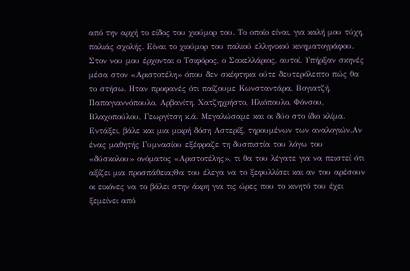από την αρχή το είδος του χιούμορ του. Το οποίο είναι, για καλή μου τύχη, παλιάς σχολής. Είναι το χιούμορ του παλιού ελληνικού κινηματογράφου. Στον νου μου έρχονται ο Τσιφόρος, ο Σακελλάριος, αυτοί. Υπήρξαν σκηνές μέσα στον «Αριστοτέλη» όπου δεν σκέφτηκα ούτε δευτερόλεπτο πώς θα το στήσω. Ηταν προφανές ότι παίζουμε Κωνσταντάρα, Βογιατζή, Παπαγιαννόπουλο, Αρβανίτη, Χατζηχρήστο, Ηλιόπουλο, Φόνσου, Βλαχοπούλου, Γεωργίτση κ.ά. Μεγαλώσαμε και οι δύο στο ίδιο κλίμα. Εντάξει, βάλε και μια μικρή δόση Αστερίξ, τηρουμένων των αναλογιών.Αν ένας μαθητής Γυμνασίου εξέφραζε τη δυσπιστία του λόγω του «δύσκολου» ονόματος «Αριστοτέλης», τι θα του λέγατε για να πειστεί ότι αξίζει μια προσπάθεια;Θα του έλεγα να το ξεφυλλίσει και αν του αρέσουν οι εικόνες να το βάλει στην άκρη για τις ώρες που το κινητό του έχει ξεμείνει από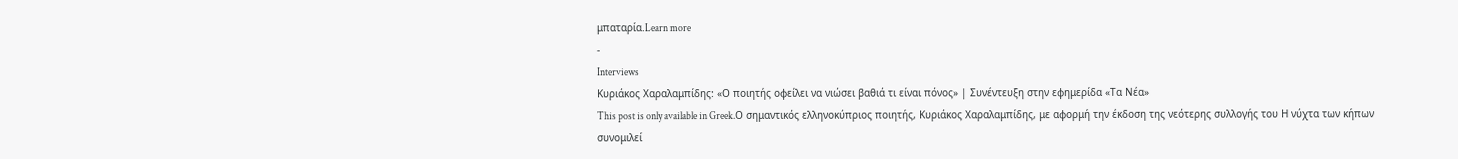μπαταρία.Learn more
-
Interviews
Κυριάκος Χαραλαμπίδης: «Ο ποιητής οφείλει να νιώσει βαθιά τι είναι πόνος» | Συνέντευξη στην εφημερίδα «Τα Νέα»
This post is only available in Greek.Ο σημαντικός ελληνοκύπριος ποιητής, Κυριάκος Χαραλαμπίδης, με αφορμή την έκδοση της νεότερης συλλογής του Η νύχτα των κήπων συνομιλεί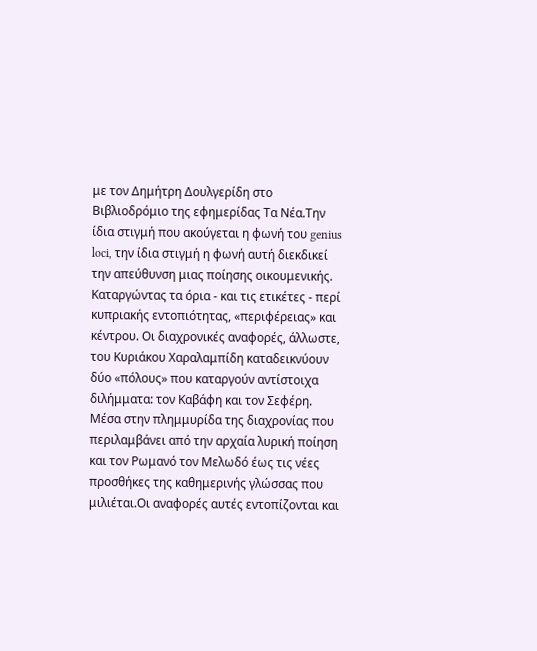με τον Δημήτρη Δουλγερίδη στο Βιβλιοδρόμιο της εφημερίδας Τα Νέα.Την ίδια στιγμή που ακούγεται η φωνή του genius loci, την ίδια στιγμή η φωνή αυτή διεκδικεί την απεύθυνση μιας ποίησης οικουμενικής. Καταργώντας τα όρια - και τις ετικέτες - περί κυπριακής εντοπιότητας, «περιφέρειας» και κέντρου. Οι διαχρονικές αναφορές, άλλωστε, του Κυριάκου Χαραλαμπίδη καταδεικνύουν δύο «πόλους» που καταργούν αντίστοιχα διλήμματα: τον Καβάφη και τον Σεφέρη. Μέσα στην πλημμυρίδα της διαχρονίας που περιλαμβάνει από την αρχαία λυρική ποίηση και τον Ρωμανό τον Μελωδό έως τις νέες προσθήκες της καθημερινής γλώσσας που μιλιέται.Οι αναφορές αυτές εντοπίζονται και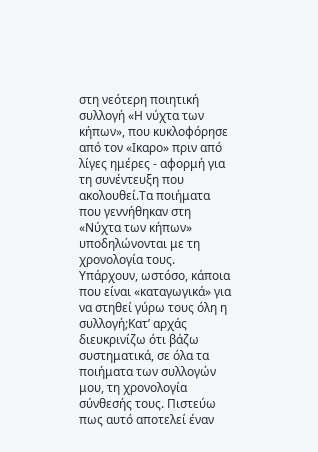στη νεότερη ποιητική συλλογή «Η νύχτα των κήπων», που κυκλοφόρησε από τον «Ικαρο» πριν από λίγες ημέρες - αφορμή για τη συνέντευξη που ακολουθεί.Τα ποιήματα που γεννήθηκαν στη «Νύχτα των κήπων» υποδηλώνονται με τη χρονολογία τους. Υπάρχουν, ωστόσο, κάποια που είναι «καταγωγικά» για να στηθεί γύρω τους όλη η συλλογή;Κατ’ αρχάς διευκρινίζω ότι βάζω συστηματικά, σε όλα τα ποιήματα των συλλογών μου, τη χρονολογία σύνθεσής τους. Πιστεύω πως αυτό αποτελεί έναν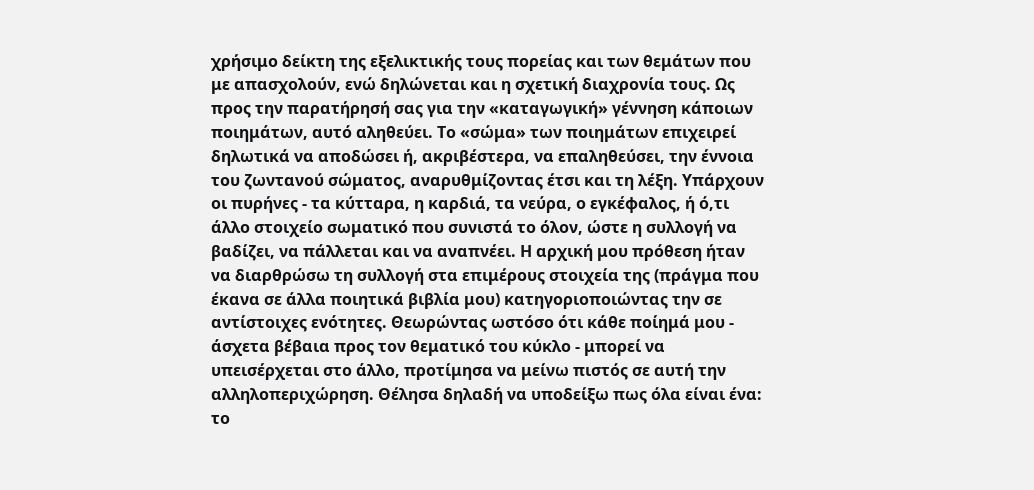χρήσιμο δείκτη της εξελικτικής τους πορείας και των θεμάτων που με απασχολούν, ενώ δηλώνεται και η σχετική διαχρονία τους. Ως προς την παρατήρησή σας για την «καταγωγική» γέννηση κάποιων ποιημάτων, αυτό αληθεύει. Το «σώμα» των ποιημάτων επιχειρεί δηλωτικά να αποδώσει ή, ακριβέστερα, να επαληθεύσει, την έννοια του ζωντανού σώματος, αναρυθμίζοντας έτσι και τη λέξη. Υπάρχουν οι πυρήνες - τα κύτταρα, η καρδιά, τα νεύρα, ο εγκέφαλος, ή ό,τι άλλο στοιχείο σωματικό που συνιστά το όλον, ώστε η συλλογή να βαδίζει, να πάλλεται και να αναπνέει. Η αρχική μου πρόθεση ήταν να διαρθρώσω τη συλλογή στα επιμέρους στοιχεία της (πράγμα που έκανα σε άλλα ποιητικά βιβλία μου) κατηγοριοποιώντας την σε αντίστοιχες ενότητες. Θεωρώντας ωστόσο ότι κάθε ποίημά μου - άσχετα βέβαια προς τον θεματικό του κύκλο - μπορεί να υπεισέρχεται στο άλλο, προτίμησα να μείνω πιστός σε αυτή την αλληλοπεριχώρηση. Θέλησα δηλαδή να υποδείξω πως όλα είναι ένα: το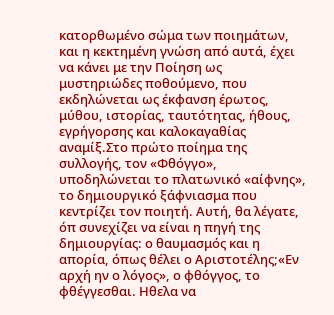κατορθωμένο σώμα των ποιημάτων, και η κεκτημένη γνώση από αυτά, έχει να κάνει με την Ποίηση ως μυστηριώδες ποθούμενο, που εκδηλώνεται ως έκφανση έρωτος, μύθου, ιστορίας, ταυτότητας, ήθους, εγρήγορσης και καλοκαγαθίας αναμίξ.Στο πρώτο ποίημα της συλλογής, τον «Φθόγγο», υποδηλώνεται το πλατωνικό «αίφνης», το δημιουργικό ξάφνιασμα που κεντρίζει τον ποιητή. Αυτή, θα λέγατε, όπ συνεχίζει να είναι η πηγή της δημιουργίας: ο θαυμασμός και η απορία, όπως θέλει ο Αριστοτέλης;«Εν αρχή ην ο λόγος», ο φθόγγος, το φθέγγεσθαι. Ηθελα να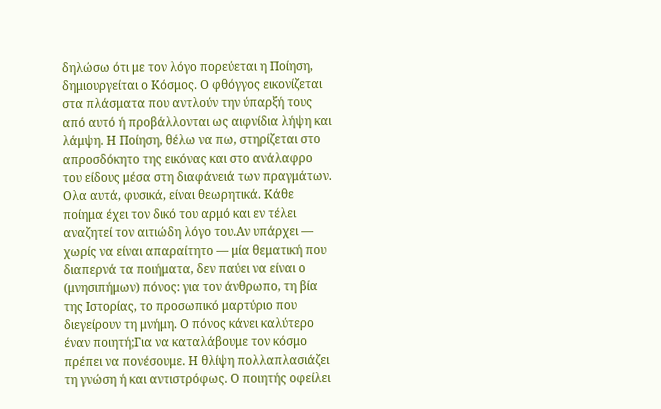δηλώσω ότι με τον λόγο πορεύεται η Ποίηση, δημιουργείται ο Κόσμος. Ο φθόγγος εικονίζεται στα πλάσματα που αντλούν την ύπαρξή τους από αυτό ή προβάλλονται ως αιφνίδια λήψη και λάμψη. Η Ποίηση, θέλω να πω, στηρίζεται στο απροσδόκητο της εικόνας και στο ανάλαφρο του είδους μέσα στη διαφάνειά των πραγμάτων. Ολα αυτά, φυσικά, είναι θεωρητικά. Κάθε ποίημα έχει τον δικό του αρμό και εν τέλει αναζητεί τον αιτιώδη λόγο του.Αν υπάρχει ― χωρίς να είναι απαραίτητο ― μία θεματική που διαπερνά τα ποιήματα, δεν παύει να είναι ο (μνησιπήμων) πόνος: για τον άνθρωπο, τη βία της Ιστορίας, το προσωπικό μαρτύριο που διεγείρουν τη μνήμη. Ο πόνος κάνει καλύτερο έναν ποιητή;Για να καταλάβουμε τον κόσμο πρέπει να πονέσουμε. Η θλίψη πολλαπλασιάζει τη γνώση ή και αντιστρόφως. Ο ποιητής οφείλει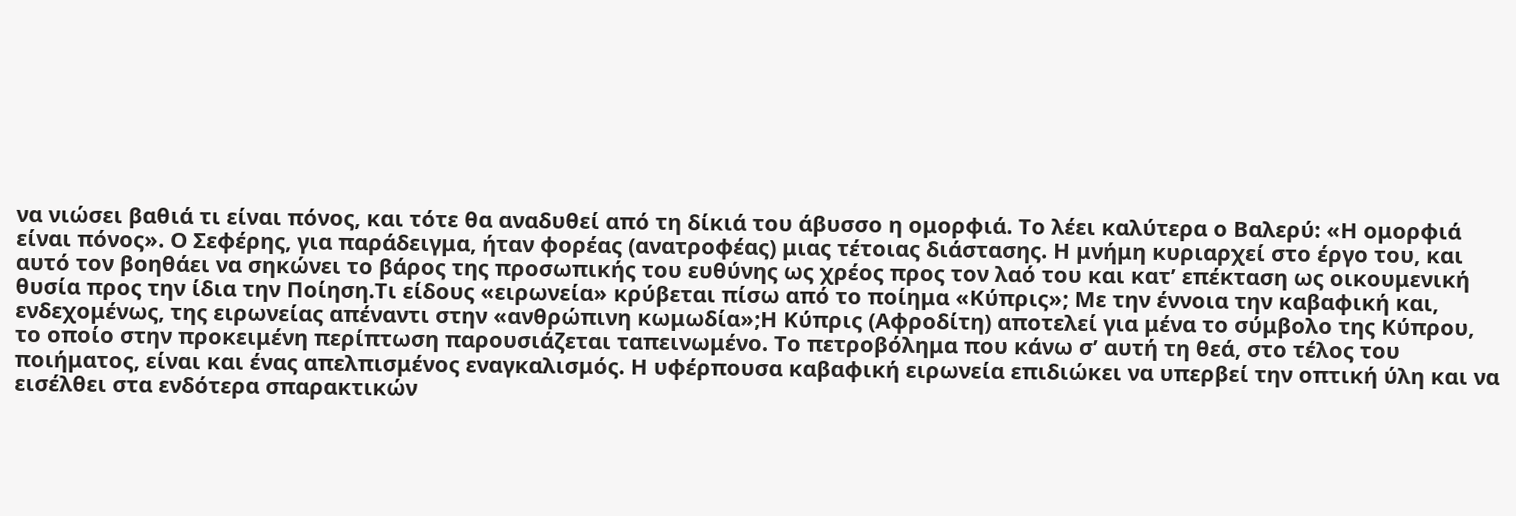να νιώσει βαθιά τι είναι πόνος, και τότε θα αναδυθεί από τη δίκιά του άβυσσο η ομορφιά. Το λέει καλύτερα ο Βαλερύ: «Η ομορφιά είναι πόνος». Ο Σεφέρης, για παράδειγμα, ήταν φορέας (ανατροφέας) μιας τέτοιας διάστασης. Η μνήμη κυριαρχεί στο έργο του, και αυτό τον βοηθάει να σηκώνει το βάρος της προσωπικής του ευθύνης ως χρέος προς τον λαό του και κατ’ επέκταση ως οικουμενική θυσία προς την ίδια την Ποίηση.Τι είδους «ειρωνεία» κρύβεται πίσω από το ποίημα «Κύπρις»; Με την έννοια την καβαφική και, ενδεχομένως, της ειρωνείας απέναντι στην «ανθρώπινη κωμωδία»;Η Κύπρις (Αφροδίτη) αποτελεί για μένα το σύμβολο της Κύπρου, το οποίο στην προκειμένη περίπτωση παρουσιάζεται ταπεινωμένο. Το πετροβόλημα που κάνω σ’ αυτή τη θεά, στο τέλος του ποιήματος, είναι και ένας απελπισμένος εναγκαλισμός. Η υφέρπουσα καβαφική ειρωνεία επιδιώκει να υπερβεί την οπτική ύλη και να εισέλθει στα ενδότερα σπαρακτικών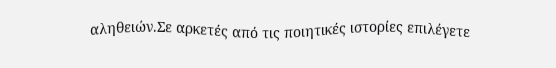αληθειών.Σε αρκετές από τις ποιητικές ιστορίες επιλέγετε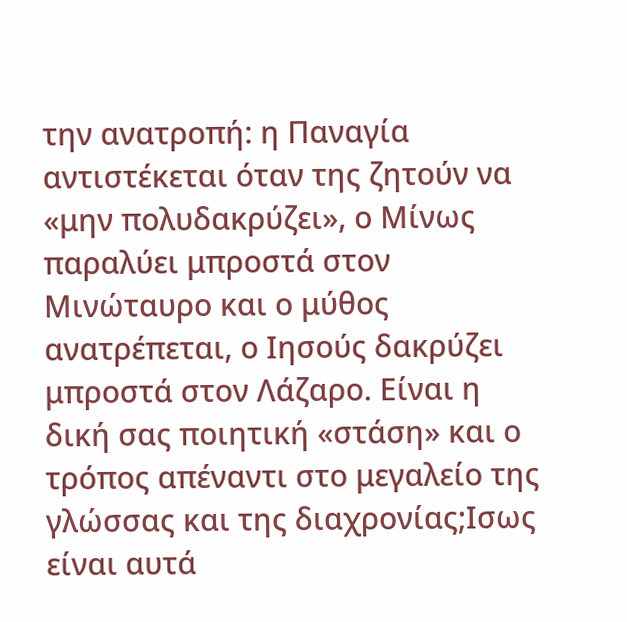την ανατροπή: η Παναγία αντιστέκεται όταν της ζητούν να «μην πολυδακρύζει», ο Μίνως παραλύει μπροστά στον Μινώταυρο και ο μύθος ανατρέπεται, ο Ιησούς δακρύζει μπροστά στον Λάζαρο. Είναι η δική σας ποιητική «στάση» και ο τρόπος απέναντι στο μεγαλείο της γλώσσας και της διαχρονίας;Ισως είναι αυτά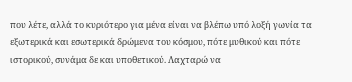που λέτε, αλλά το κυριότερο για μένα είναι να βλέπω υπό λοξή γωνία τα εξωτερικά και εσωτερικά δρώμενα του κόσμου, πότε μυθικού και πότε ιστορικού, συνάμα δε και υποθετικού. Λαχταρώ να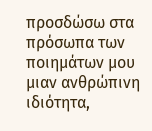προσδώσω στα πρόσωπα των ποιημάτων μου μιαν ανθρώπινη ιδιότητα,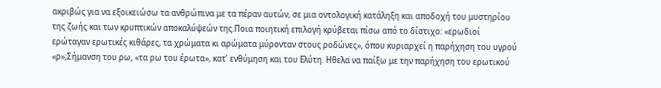ακριβώς για να εξοικειώσω τα ανθρώπινα με τα πέραν αυτών, σε μια οντολογική κατάληξη και αποδοχή του μυστηρίου της ζωής και των κρυπτικών αποκαλύψεών της.Ποια ποιητική επιλογή κρύβεται πίσω από το δίστιχο: «ερωδιοί ερώταγαν ερωτικές κιθάρες, τα χρώματα κι αρώματα μύρονταν στους ροδώνες», όπου κυριαρχεί η παρήχηση του υγρού «ρ»;Σήμανση του ρω, «τα ρω του έρωτα», κατ’ ενθύμηση και του Ελύτη. Ηθελα να παίξω με την παρήχηση του ερωτικού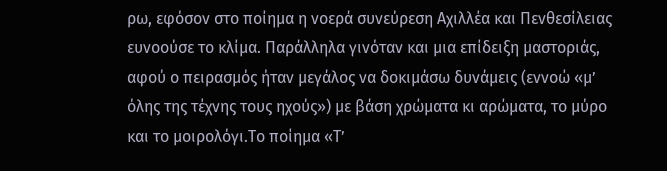ρω, εφόσον στο ποίημα η νοερά συνεύρεση Αχιλλέα και Πενθεσίλειας ευνοούσε το κλίμα. Παράλληλα γινόταν και μια επίδειξη μαστοριάς, αφού ο πειρασμός ήταν μεγάλος να δοκιμάσω δυνάμεις (εννοώ «μ’ όλης της τέχνης τους ηχούς») με βάση χρώματα κι αρώματα, το μύρο και το μοιρολόγι.Το ποίημα «Τ’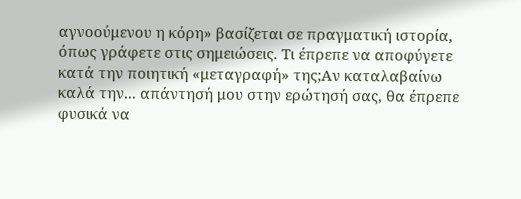αγνοούμενου η κόρη» βασίζεται σε πραγματική ιστορία, όπως γράφετε στις σημειώσεις. Τι έπρεπε να αποφύγετε κατά την ποιητική «μεταγραφή» της;Αν καταλαβαίνω καλά την... απάντησή μου στην ερώτησή σας, θα έπρεπε φυσικά να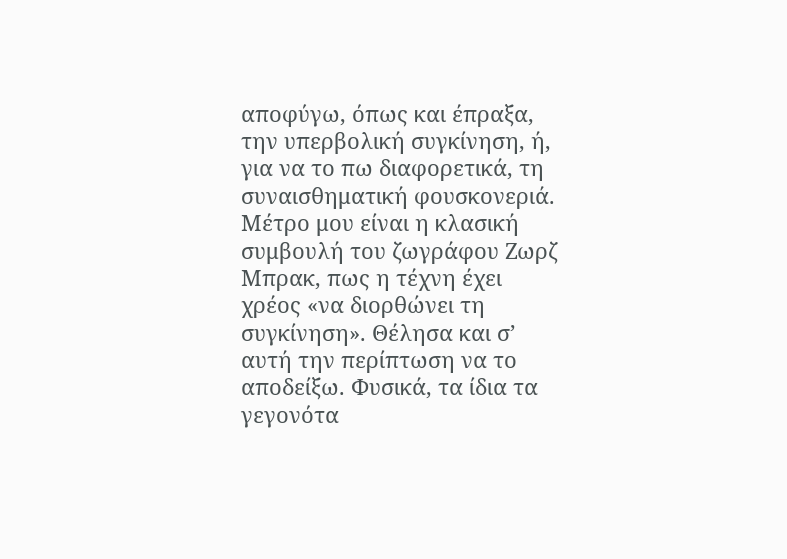αποφύγω, όπως και έπραξα, την υπερβολική συγκίνηση, ή, για να το πω διαφορετικά, τη συναισθηματική φουσκονεριά. Μέτρο μου είναι η κλασική συμβουλή του ζωγράφου Ζωρζ Μπρακ, πως η τέχνη έχει χρέος «να διορθώνει τη συγκίνηση». Θέλησα και σ’ αυτή την περίπτωση να το αποδείξω. Φυσικά, τα ίδια τα γεγονότα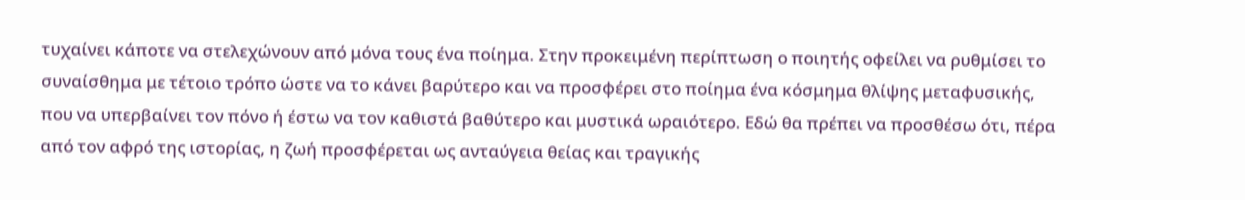τυχαίνει κάποτε να στελεχώνουν από μόνα τους ένα ποίημα. Στην προκειμένη περίπτωση ο ποιητής οφείλει να ρυθμίσει το συναίσθημα με τέτοιο τρόπο ώστε να το κάνει βαρύτερο και να προσφέρει στο ποίημα ένα κόσμημα θλίψης μεταφυσικής, που να υπερβαίνει τον πόνο ή έστω να τον καθιστά βαθύτερο και μυστικά ωραιότερο. Εδώ θα πρέπει να προσθέσω ότι, πέρα από τον αφρό της ιστορίας, η ζωή προσφέρεται ως ανταύγεια θείας και τραγικής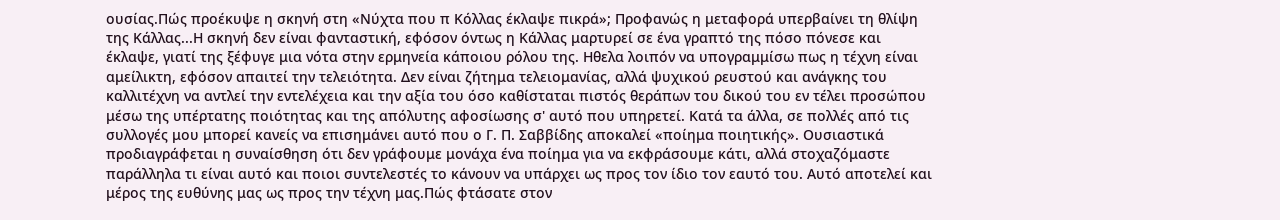ουσίας.Πώς προέκυψε η σκηνή στη «Νύχτα που π Κόλλας έκλαψε πικρά»; Προφανώς η μεταφορά υπερβαίνει τη θλίψη της Κάλλας...Η σκηνή δεν είναι φανταστική, εφόσον όντως η Κάλλας μαρτυρεί σε ένα γραπτό της πόσο πόνεσε και έκλαψε, γιατί της ξέφυγε μια νότα στην ερμηνεία κάποιου ρόλου της. Ηθελα λοιπόν να υπογραμμίσω πως η τέχνη είναι αμείλικτη, εφόσον απαιτεί την τελειότητα. Δεν είναι ζήτημα τελειομανίας, αλλά ψυχικού ρευστού και ανάγκης του καλλιτέχνη να αντλεί την εντελέχεια και την αξία του όσο καθίσταται πιστός θεράπων του δικού του εν τέλει προσώπου μέσω της υπέρτατης ποιότητας και της απόλυτης αφοσίωσης σ' αυτό που υπηρετεί. Κατά τα άλλα, σε πολλές από τις συλλογές μου μπορεί κανείς να επισημάνει αυτό που ο Γ. Π. Σαββίδης αποκαλεί «ποίημα ποιητικής». Ουσιαστικά προδιαγράφεται η συναίσθηση ότι δεν γράφουμε μονάχα ένα ποίημα για να εκφράσουμε κάτι, αλλά στοχαζόμαστε παράλληλα τι είναι αυτό και ποιοι συντελεστές το κάνουν να υπάρχει ως προς τον ίδιο τον εαυτό του. Αυτό αποτελεί και μέρος της ευθύνης μας ως προς την τέχνη μας.Πώς φτάσατε στον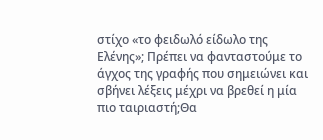στίχο «το φειδωλό είδωλο της Ελένης»; Πρέπει να φανταστούμε το άγχος της γραφής που σημειώνει και σβήνει λέξεις μέχρι να βρεθεί η μία πιο ταιριαστή;Θα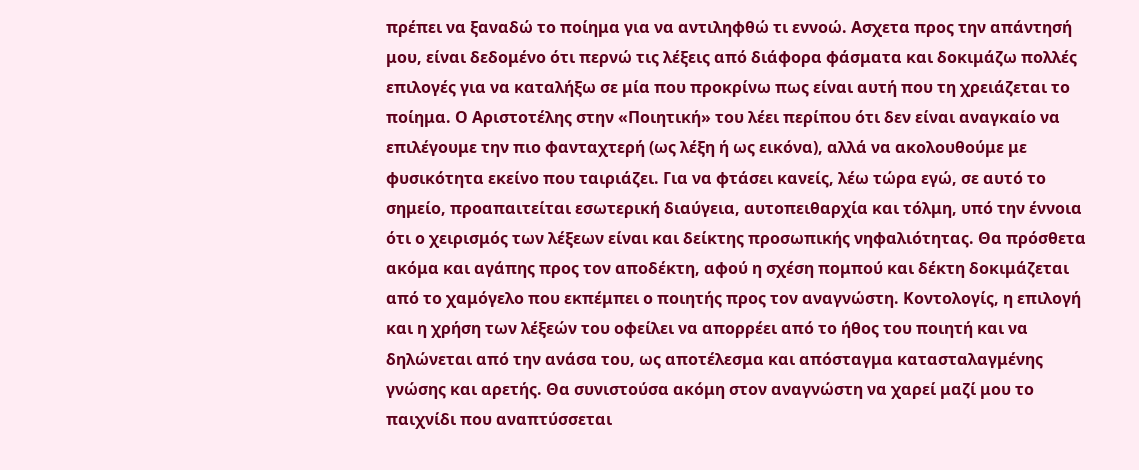πρέπει να ξαναδώ το ποίημα για να αντιληφθώ τι εννοώ. Ασχετα προς την απάντησή μου, είναι δεδομένο ότι περνώ τις λέξεις από διάφορα φάσματα και δοκιμάζω πολλές επιλογές για να καταλήξω σε μία που προκρίνω πως είναι αυτή που τη χρειάζεται το ποίημα. Ο Αριστοτέλης στην «Ποιητική» του λέει περίπου ότι δεν είναι αναγκαίο να επιλέγουμε την πιο φανταχτερή (ως λέξη ή ως εικόνα), αλλά να ακολουθούμε με φυσικότητα εκείνο που ταιριάζει. Για να φτάσει κανείς, λέω τώρα εγώ, σε αυτό το σημείο, προαπαιτείται εσωτερική διαύγεια, αυτοπειθαρχία και τόλμη, υπό την έννοια ότι ο χειρισμός των λέξεων είναι και δείκτης προσωπικής νηφαλιότητας. Θα πρόσθετα ακόμα και αγάπης προς τον αποδέκτη, αφού η σχέση πομπού και δέκτη δοκιμάζεται από το χαμόγελο που εκπέμπει ο ποιητής προς τον αναγνώστη. Κοντολογίς, η επιλογή και η χρήση των λέξεών του οφείλει να απορρέει από το ήθος του ποιητή και να δηλώνεται από την ανάσα του, ως αποτέλεσμα και απόσταγμα κατασταλαγμένης γνώσης και αρετής. Θα συνιστούσα ακόμη στον αναγνώστη να χαρεί μαζί μου το παιχνίδι που αναπτύσσεται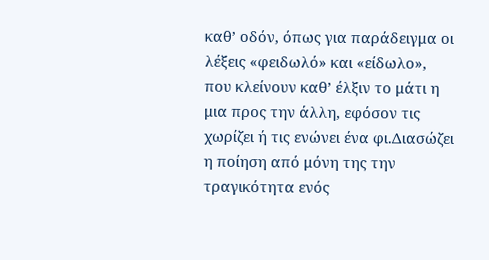καθ’ οδόν, όπως για παράδειγμα οι λέξεις «φειδωλό» και «είδωλο», που κλείνουν καθ’ έλξιν το μάτι η μια προς την άλλη, εφόσον τις χωρίζει ή τις ενώνει ένα φι.Διασώζει η ποίηση από μόνη της την τραγικότητα ενός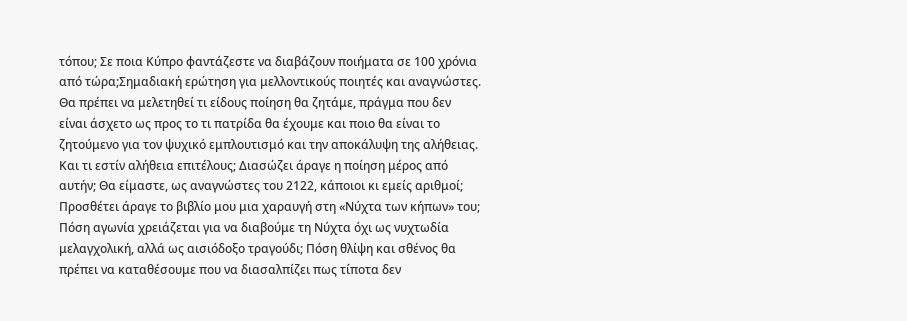τόπου; Σε ποια Κύπρο φαντάζεστε να διαβάζουν ποιήματα σε 100 χρόνια από τώρα;Σημαδιακή ερώτηση για μελλοντικούς ποιητές και αναγνώστες. Θα πρέπει να μελετηθεί τι είδους ποίηση θα ζητάμε, πράγμα που δεν είναι άσχετο ως προς το τι πατρίδα θα έχουμε και ποιο θα είναι το ζητούμενο για τον ψυχικό εμπλουτισμό και την αποκάλυψη της αλήθειας. Και τι εστίν αλήθεια επιτέλους; Διασώζει άραγε η ποίηση μέρος από αυτήν; Θα είμαστε, ως αναγνώστες του 2122, κάποιοι κι εμείς αριθμοί; Προσθέτει άραγε το βιβλίο μου μια χαραυγή στη «Νύχτα των κήπων» του; Πόση αγωνία χρειάζεται για να διαβούμε τη Νύχτα όχι ως νυχτωδία μελαγχολική, αλλά ως αισιόδοξο τραγούδι; Πόση θλίψη και σθένος θα πρέπει να καταθέσουμε που να διασαλπίζει πως τίποτα δεν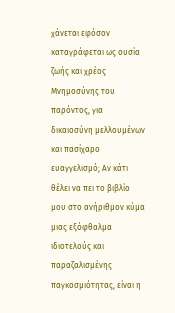χάνεται εφόσον καταγράφεται ως ουσία ζωής και χρέος Μνημοσύνης του παρόντος, για δικαιοσύνη μελλουμένων και πασίχαρο ευαγγελισμό; Αν κάτι θέλει να πει το βιβλίο μου στο ανήριθμον κύμα μιας εξόφθαλμα ιδιοτελούς και παραζαλισμένης παγκοσμιότητας, είναι η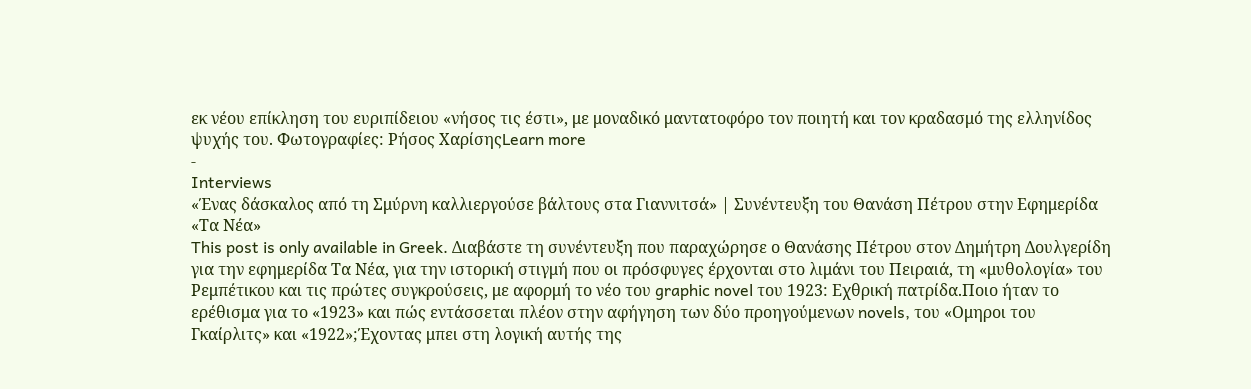εκ νέου επίκληση του ευριπίδειου «νήσος τις έστι», με μοναδικό μαντατοφόρο τον ποιητή και τον κραδασμό της ελληνίδος ψυχής του. Φωτογραφίες: Ρήσος ΧαρίσηςLearn more
-
Interviews
«Ένας δάσκαλος από τη Σμύρνη καλλιεργούσε βάλτους στα Γιαννιτσά» | Συνέντευξη του Θανάση Πέτρου στην Εφημερίδα «Τα Νέα»
This post is only available in Greek. Διαβάστε τη συνέντευξη που παραχώρησε ο Θανάσης Πέτρου στον Δημήτρη Δουλγερίδη για την εφημερίδα Τα Νέα, για την ιστορική στιγμή που οι πρόσφυγες έρχονται στο λιμάνι του Πειραιά, τη «μυθολογία» του Ρεμπέτικου και τις πρώτες συγκρούσεις, με αφορμή το νέο του graphic novel του 1923: Εχθρική πατρίδα.Ποιο ήταν το ερέθισμα για το «1923» και πώς εντάσσεται πλέον στην αφήγηση των δύο προηγούμενων novels, του «Ομηροι του Γκαίρλιτς» και «1922»;Έχοντας μπει στη λογική αυτής της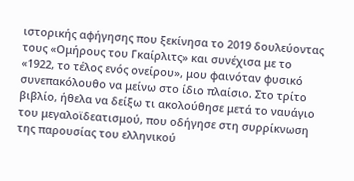ιστορικής αφήγησης που ξεκίνησα το 2019 δουλεύοντας τους «Ομήρους του Γκαίρλιτς» και συνέχισα με το «1922, το τέλος ενός ονείρου», μου φαινόταν φυσικό συνεπακόλουθο να μείνω στο ίδιο πλαίσιο. Στο τρίτο βιβλίο, ήθελα να δείξω τι ακολούθησε μετά το ναυάγιο του μεγαλοϊδεατισμού, που οδήγησε στη συρρίκνωση της παρουσίας του ελληνικού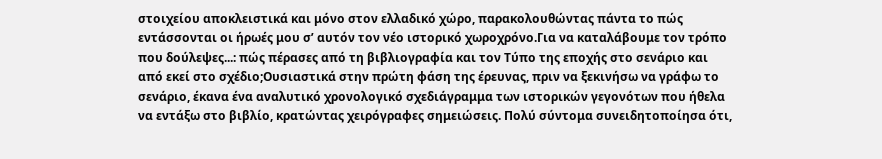στοιχείου αποκλειστικά και μόνο στον ελλαδικό χώρο, παρακολουθώντας πάντα το πώς εντάσσονται οι ήρωές μου σ’ αυτόν τον νέο ιστορικό χωροχρόνο.Για να καταλάβουμε τον τρόπο που δούλεψες...: πώς πέρασες από τη βιβλιογραφία και τον Τύπο της εποχής στο σενάριο και από εκεί στο σχέδιο;Ουσιαστικά στην πρώτη φάση της έρευνας, πριν να ξεκινήσω να γράφω το σενάριο, έκανα ένα αναλυτικό χρονολογικό σχεδιάγραμμα των ιστορικών γεγονότων που ήθελα να εντάξω στο βιβλίο, κρατώντας χειρόγραφες σημειώσεις. Πολύ σύντομα συνειδητοποίησα ότι,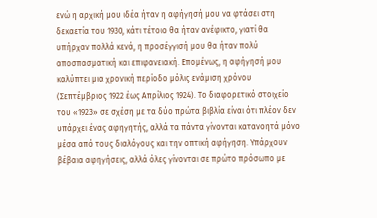ενώ η αρχική μου ιδέα ήταν η αφήγησή μου να φτάσει στη δεκαετία του 1930, κάτι τέτοιο θα ήταν ανέφικτο, γιατί θα υπήρχαν πολλά κενά, η προσέγγισή μου θα ήταν πολύ αποσπασματική και επιφανειακή. Επομένως, η αφήγησή μου καλύπτει μια χρονική περίοδο μόλις ενάμιση χρόνου (Σεπτέμβριος 1922 έως Απρίλιος 1924). Το διαφορετικό στοιχείο του «1923» σε σχέση με τα δύο πρώτα βιβλία είναι ότι πλέον δεν υπάρχει ένας αφηγητής, αλλά τα πάντα γίνονται κατανοητά μόνο μέσα από τους διαλόγους και την οπτική αφήγηση. Υπάρχουν βέβαια αφηγήσεις, αλλά όλες γίνονται σε πρώτο πρόσωπο με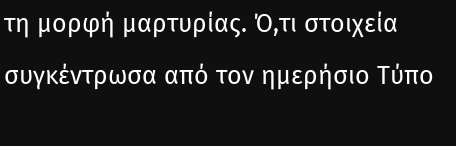τη μορφή μαρτυρίας. Ό,τι στοιχεία συγκέντρωσα από τον ημερήσιο Τύπο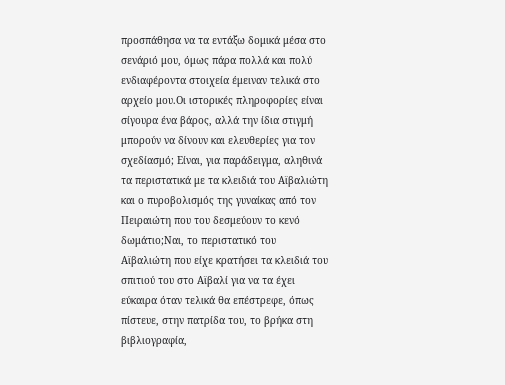προσπάθησα να τα εντάξω δομικά μέσα στο σενάριό μου, όμως πάρα πολλά και πολύ ενδιαφέροντα στοιχεία έμειναν τελικά στο αρχείο μου.Οι ιστορικές πληροφορίες είναι σίγουρα ένα βάρος, αλλά την ίδια στιγμή μπορούν να δίνουν και ελευθερίες για τον σχεδίασμό; Είναι, για παράδειγμα, αληθινά τα περιστατικά με τα κλειδιά του Αϊβαλιώτη και ο πυροβολισμός της γυναίκας από τον Πειραιώτη που του δεσμεύουν το κενό δωμάτιο;Ναι, το περιστατικό του Αϊβαλιώτη που είχε κρατήσει τα κλειδιά του σπιτιού του στο Αϊβαλί για να τα έχει εύκαιρα όταν τελικά θα επέστρεφε, όπως πίστευε, στην πατρίδα του, το βρήκα στη βιβλιογραφία,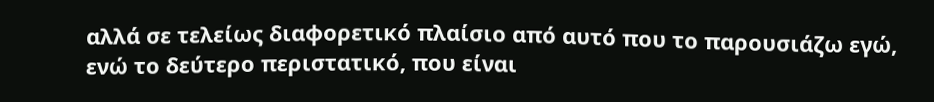αλλά σε τελείως διαφορετικό πλαίσιο από αυτό που το παρουσιάζω εγώ, ενώ το δεύτερο περιστατικό, που είναι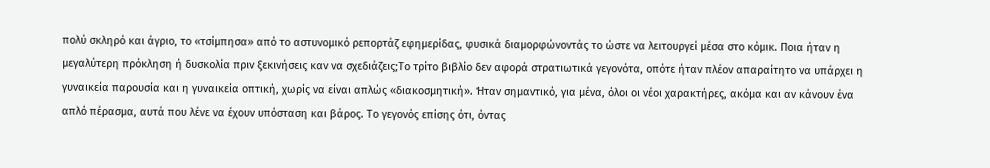πολύ σκληρό και άγριο, το «τσίμπησα» από το αστυνομικό ρεπορτάζ εφημερίδας, φυσικά διαμορφώνοντάς το ώστε να λειτουργεί μέσα στο κόμικ. Ποια ήταν η μεγαλύτερη πρόκληση ή δυσκολία πριν ξεκινήσεις καν να σχεδιάζεις;Το τρίτο βιβλίο δεν αφορά στρατιωτικά γεγονότα, οπότε ήταν πλέον απαραίτητο να υπάρχει η γυναικεία παρουσία και η γυναικεία οπτική, χωρίς να είναι απλώς «διακοσμητική». Ήταν σημαντικό, για μένα, όλοι οι νέοι χαρακτήρες, ακόμα και αν κάνουν ένα απλό πέρασμα, αυτά που λένε να έχουν υπόσταση και βάρος. Το γεγονός επίσης ότι, όντας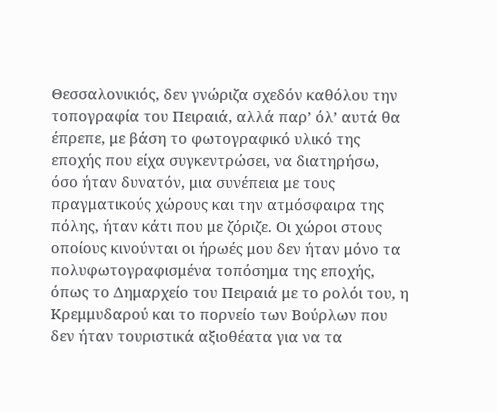Θεσσαλονικιός, δεν γνώριζα σχεδόν καθόλου την τοπογραφία του Πειραιά, αλλά παρ’ όλ’ αυτά θα έπρεπε, με βάση το φωτογραφικό υλικό της εποχής που είχα συγκεντρώσει, να διατηρήσω, όσο ήταν δυνατόν, μια συνέπεια με τους πραγματικούς χώρους και την ατμόσφαιρα της πόλης, ήταν κάτι που με ζόριζε. Οι χώροι στους οποίους κινούνται οι ήρωές μου δεν ήταν μόνο τα πολυφωτογραφισμένα τοπόσημα της εποχής, όπως το Δημαρχείο του Πειραιά με το ρολόι του, η Κρεμμυδαρού και το πορνείο των Βούρλων που δεν ήταν τουριστικά αξιοθέατα για να τα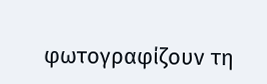φωτογραφίζουν τη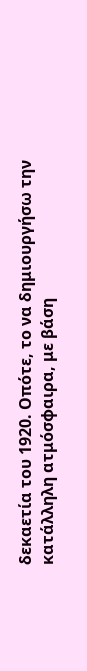δεκαετία του 1920. Οπότε, το να δημιουργήσω την κατάλληλη ατμόσφαιρα, με βάση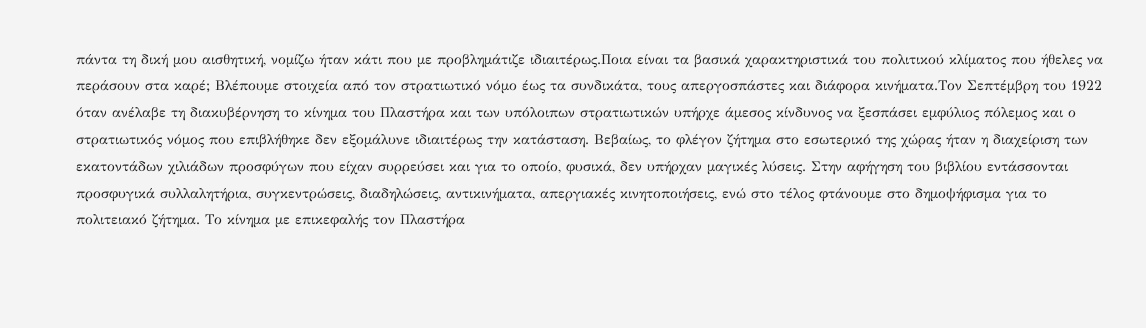πάντα τη δική μου αισθητική, νομίζω ήταν κάτι που με προβλημάτιζε ιδιαιτέρως.Ποια είναι τα βασικά χαρακτηριστικά του πολιτικού κλίματος που ήθελες να περάσουν στα καρέ; Βλέπουμε στοιχεία από τον στρατιωτικό νόμο έως τα συνδικάτα, τους απεργοσπάστες και διάφορα κινήματα.Τον Σεπτέμβρη του 1922 όταν ανέλαβε τη διακυβέρνηση το κίνημα του Πλαστήρα και των υπόλοιπων στρατιωτικών υπήρχε άμεσος κίνδυνος να ξεσπάσει εμφύλιος πόλεμος και ο στρατιωτικός νόμος που επιβλήθηκε δεν εξομάλυνε ιδιαιτέρως την κατάσταση. Βεβαίως, το φλέγον ζήτημα στο εσωτερικό της χώρας ήταν η διαχείριση των εκατοντάδων χιλιάδων προσφύγων που είχαν συρρεύσει και για το οποίο, φυσικά, δεν υπήρχαν μαγικές λύσεις. Στην αφήγηση του βιβλίου εντάσσονται προσφυγικά συλλαλητήρια, συγκεντρώσεις, διαδηλώσεις, αντικινήματα, απεργιακές κινητοποιήσεις, ενώ στο τέλος φτάνουμε στο δημοψήφισμα για το πολιτειακό ζήτημα. Το κίνημα με επικεφαλής τον Πλαστήρα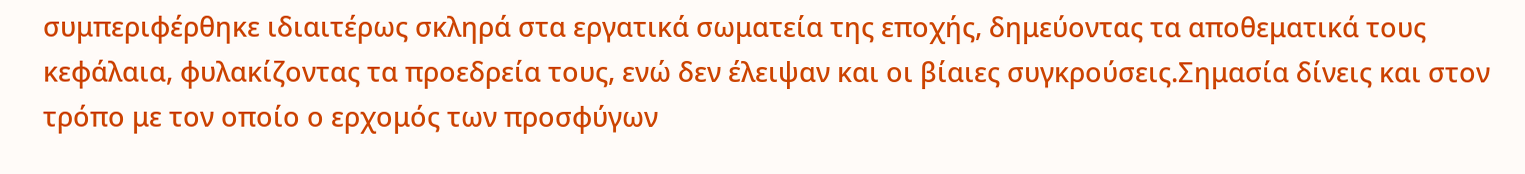συμπεριφέρθηκε ιδιαιτέρως σκληρά στα εργατικά σωματεία της εποχής, δημεύοντας τα αποθεματικά τους κεφάλαια, φυλακίζοντας τα προεδρεία τους, ενώ δεν έλειψαν και οι βίαιες συγκρούσεις.Σημασία δίνεις και στον τρόπο με τον οποίο ο ερχομός των προσφύγων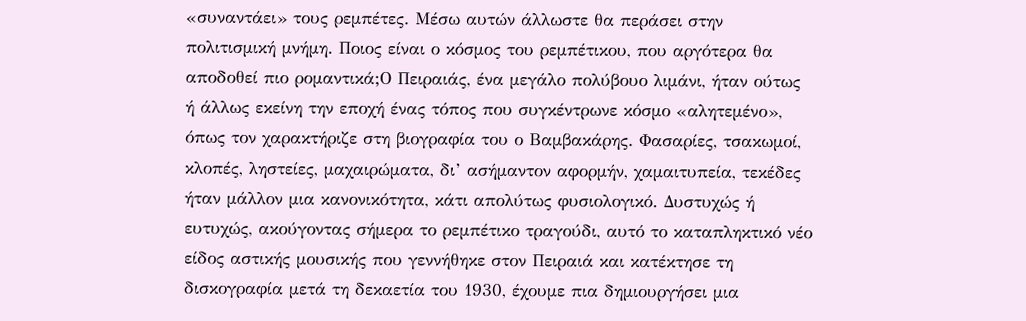«συναντάει» τους ρεμπέτες. Μέσω αυτών άλλωστε θα περάσει στην πολιτισμική μνήμη. Ποιος είναι ο κόσμος του ρεμπέτικου, που αργότερα θα αποδοθεί πιο ρομαντικά;Ο Πειραιάς, ένα μεγάλο πολύβουο λιμάνι, ήταν ούτως ή άλλως εκείνη την εποχή ένας τόπος που συγκέντρωνε κόσμο «αλητεμένο», όπως τον χαρακτήριζε στη βιογραφία του ο Βαμβακάρης. Φασαρίες, τσακωμοί, κλοπές, ληστείες, μαχαιρώματα, δι’ ασήμαντον αφορμήν, χαμαιτυπεία, τεκέδες ήταν μάλλον μια κανονικότητα, κάτι απολύτως φυσιολογικό. Δυστυχώς ή ευτυχώς, ακούγοντας σήμερα το ρεμπέτικο τραγούδι, αυτό το καταπληκτικό νέο είδος αστικής μουσικής που γεννήθηκε στον Πειραιά και κατέκτησε τη δισκογραφία μετά τη δεκαετία του 1930, έχουμε πια δημιουργήσει μια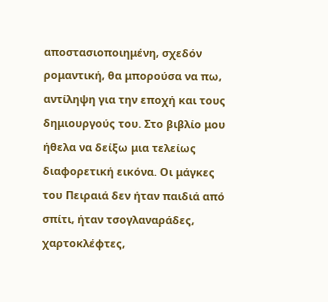αποστασιοποιημένη, σχεδόν ρομαντική, θα μπορούσα να πω, αντίληψη για την εποχή και τους δημιουργούς του. Στο βιβλίο μου ήθελα να δείξω μια τελείως διαφορετική εικόνα. Οι μάγκες του Πειραιά δεν ήταν παιδιά από σπίτι, ήταν τσογλαναράδες, χαρτοκλέφτες,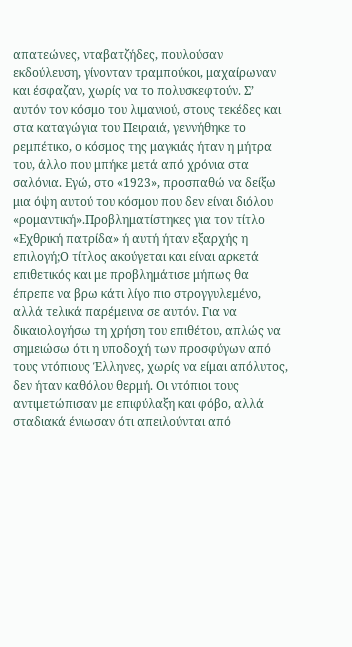απατεώνες, νταβατζήδες, πουλούσαν εκδούλευση, γίνονταν τραμπούκοι, μαχαίρωναν και έσφαζαν, χωρίς να το πολυσκεφτούν. Σ’ αυτόν τον κόσμο του λιμανιού, στους τεκέδες και στα καταγώγια του Πειραιά, γεννήθηκε το ρεμπέτικο, ο κόσμος της μαγκιάς ήταν η μήτρα του, άλλο που μπήκε μετά από χρόνια στα σαλόνια. Εγώ, στο «1923», προσπαθώ να δείξω μια όψη αυτού του κόσμου που δεν είναι διόλου «ρομαντική».Προβληματίστηκες για τον τίτλο «Εχθρική πατρίδα» ή αυτή ήταν εξαρχής η επιλογή;Ο τίτλος ακούγεται και είναι αρκετά επιθετικός και με προβλημάτισε μήπως θα έπρεπε να βρω κάτι λίγο πιο στρογγυλεμένο, αλλά τελικά παρέμεινα σε αυτόν. Για να δικαιολογήσω τη χρήση του επιθέτου, απλώς να σημειώσω ότι η υποδοχή των προσφύγων από τους ντόπιους Έλληνες, χωρίς να είμαι απόλυτος, δεν ήταν καθόλου θερμή. Οι ντόπιοι τους αντιμετώπισαν με επιφύλαξη και φόβο, αλλά σταδιακά ένιωσαν ότι απειλούνται από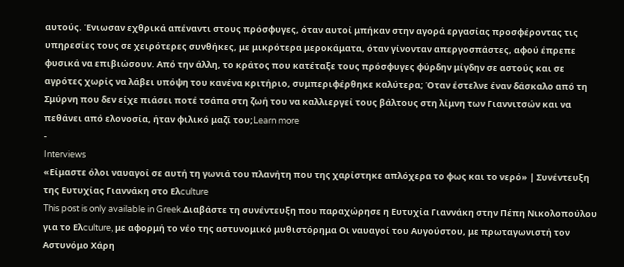αυτούς. Ένιωσαν εχθρικά απέναντι στους πρόσφυγες, όταν αυτοί μπήκαν στην αγορά εργασίας προσφέροντας τις υπηρεσίες τους σε χειρότερες συνθήκες, με μικρότερα μεροκάματα, όταν γίνονταν απεργοσπάστες, αφού έπρεπε φυσικά να επιβιώσουν. Από την άλλη, το κράτος που κατέταξε τους πρόσφυγες φύρδην μίγδην σε αστούς και σε αγρότες χωρίς να λάβει υπόψη του κανένα κριτήριο, συμπεριφέρθηκε καλύτερα; Όταν έστελνε έναν δάσκαλο από τη Σμύρνη που δεν είχε πιάσει ποτέ τσάπα στη ζωή του να καλλιεργεί τους βάλτους στη λίμνη των Γιαννιτσών και να πεθάνει από ελονοσία, ήταν φιλικό μαζί του;Learn more
-
Interviews
«Είμαστε όλοι ναυαγοί σε αυτή τη γωνιά του πλανήτη που της χαρίστηκε απλόχερα το φως και το νερό» | Συνέντευξη της Ευτυχίας Γιαννάκη στο Ελculture
This post is only available in Greek.Διαβάστε τη συνέντευξη που παραχώρησε η Ευτυχία Γιαννάκη στην Πέπη Νικολοπούλου για το Ελculture, με αφορμή το νέο της αστυνομικό μυθιστόρημα Οι ναυαγοί του Αυγούστου, με πρωταγωνιστή τον Αστυνόμο Χάρη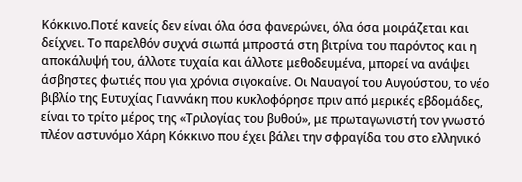Κόκκινο.Ποτέ κανείς δεν είναι όλα όσα φανερώνει, όλα όσα μοιράζεται και δείχνει. Το παρελθόν συχνά σιωπά μπροστά στη βιτρίνα του παρόντος και η αποκάλυψή του, άλλοτε τυχαία και άλλοτε μεθοδευμένα, μπορεί να ανάψει άσβηστες φωτιές που για χρόνια σιγοκαίνε. Οι Ναυαγοί του Αυγούστου, το νέο βιβλίο της Ευτυχίας Γιαννάκη που κυκλοφόρησε πριν από μερικές εβδομάδες, είναι το τρίτο μέρος της «Τριλογίας του βυθού», με πρωταγωνιστή τον γνωστό πλέον αστυνόμο Χάρη Κόκκινο που έχει βάλει την σφραγίδα του στο ελληνικό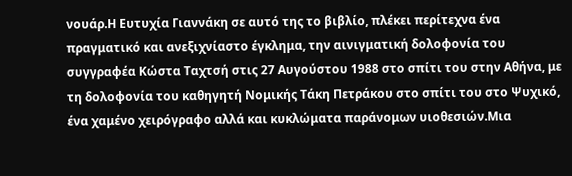νουάρ.Η Ευτυχία Γιαννάκη σε αυτό της το βιβλίο, πλέκει περίτεχνα ένα πραγματικό και ανεξιχνίαστο έγκλημα, την αινιγματική δολοφονία του συγγραφέα Κώστα Ταχτσή στις 27 Αυγούστου 1988 στο σπίτι του στην Αθήνα, με τη δολοφονία του καθηγητή Νομικής Τάκη Πετράκου στο σπίτι του στο Ψυχικό, ένα χαμένο χειρόγραφο αλλά και κυκλώματα παράνομων υιοθεσιών.Μια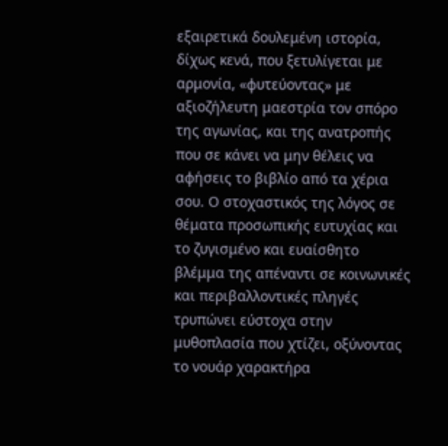εξαιρετικά δουλεμένη ιστορία, δίχως κενά, που ξετυλίγεται με αρμονία, «φυτεύοντας» με αξιοζήλευτη μαεστρία τον σπόρο της αγωνίας, και της ανατροπής που σε κάνει να μην θέλεις να αφήσεις το βιβλίο από τα χέρια σου. Ο στοχαστικός της λόγος σε θέματα προσωπικής ευτυχίας και το ζυγισμένο και ευαίσθητο βλέμμα της απέναντι σε κοινωνικές και περιβαλλοντικές πληγές τρυπώνει εύστοχα στην μυθοπλασία που χτίζει, οξύνοντας το νουάρ χαρακτήρα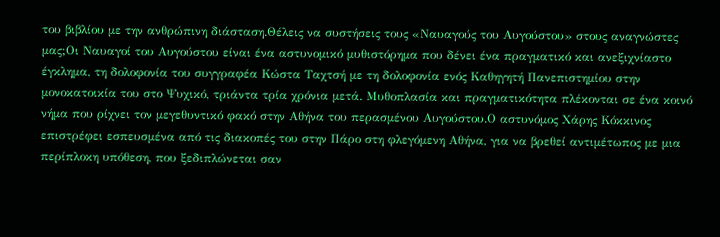του βιβλίου με την ανθρώπινη διάσταση.Θέλεις να συστήσεις τους «Ναυαγούς του Αυγούστου» στους αναγνώστες μας;Οι Ναυαγοί του Αυγούστου είναι ένα αστυνομικό μυθιστόρημα που δένει ένα πραγματικό και ανεξιχνίαστο έγκλημα, τη δολοφονία του συγγραφέα Κώστα Ταχτσή με τη δολοφονία ενός Καθηγητή Πανεπιστημίου στην μονοκατοικία του στο Ψυχικό, τριάντα τρία χρόνια μετά. Μυθοπλασία και πραγματικότητα πλέκονται σε ένα κοινό νήμα που ρίχνει τον μεγεθυντικό φακό στην Αθήνα του περασμένου Αυγούστου.Ο αστυνόμος Χάρης Κόκκινος επιστρέφει εσπευσμένα από τις διακοπές του στην Πάρο στη φλεγόμενη Αθήνα, για να βρεθεί αντιμέτωπος με μια περίπλοκη υπόθεση, που ξεδιπλώνεται σαν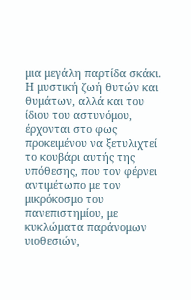μια μεγάλη παρτίδα σκάκι. Η μυστική ζωή θυτών και θυμάτων, αλλά και του ίδιου του αστυνόμου, έρχονται στο φως προκειμένου να ξετυλιχτεί το κουβάρι αυτής της υπόθεσης, που τον φέρνει αντιμέτωπο με τον μικρόκοσμο του πανεπιστημίου, με κυκλώματα παράνομων υιοθεσιών,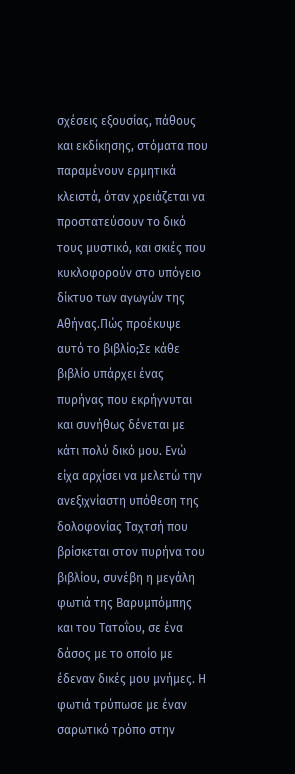σχέσεις εξουσίας, πάθους και εκδίκησης, στόματα που παραμένουν ερμητικά κλειστά, όταν χρειάζεται να προστατεύσουν το δικό τους μυστικό, και σκιές που κυκλοφορούν στο υπόγειο δίκτυο των αγωγών της Αθήνας.Πώς προέκυψε αυτό το βιβλίο;Σε κάθε βιβλίο υπάρχει ένας πυρήνας που εκρήγνυται και συνήθως δένεται με κάτι πολύ δικό μου. Ενώ είχα αρχίσει να μελετώ την ανεξιχνίαστη υπόθεση της δολοφονίας Ταχτσή που βρίσκεται στον πυρήνα του βιβλίου, συνέβη η μεγάλη φωτιά της Βαρυμπόμπης και του Τατοΐου, σε ένα δάσος με το οποίο με έδεναν δικές μου μνήμες. Η φωτιά τρύπωσε με έναν σαρωτικό τρόπο στην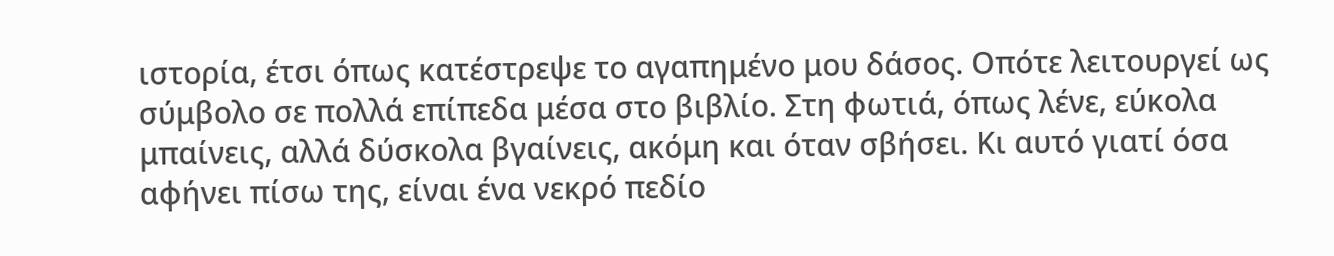ιστορία, έτσι όπως κατέστρεψε το αγαπημένο μου δάσος. Οπότε λειτουργεί ως σύμβολο σε πολλά επίπεδα μέσα στο βιβλίο. Στη φωτιά, όπως λένε, εύκολα μπαίνεις, αλλά δύσκολα βγαίνεις, ακόμη και όταν σβήσει. Κι αυτό γιατί όσα αφήνει πίσω της, είναι ένα νεκρό πεδίο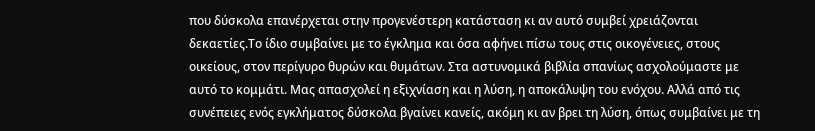που δύσκολα επανέρχεται στην προγενέστερη κατάσταση κι αν αυτό συμβεί χρειάζονται δεκαετίες.Το ίδιο συμβαίνει με το έγκλημα και όσα αφήνει πίσω τους στις οικογένειες, στους οικείους, στον περίγυρο θυρών και θυμάτων. Στα αστυνομικά βιβλία σπανίως ασχολούμαστε με αυτό το κομμάτι. Μας απασχολεί η εξιχνίαση και η λύση, η αποκάλυψη του ενόχου. Αλλά από τις συνέπειες ενός εγκλήματος δύσκολα βγαίνει κανείς, ακόμη κι αν βρει τη λύση, όπως συμβαίνει με τη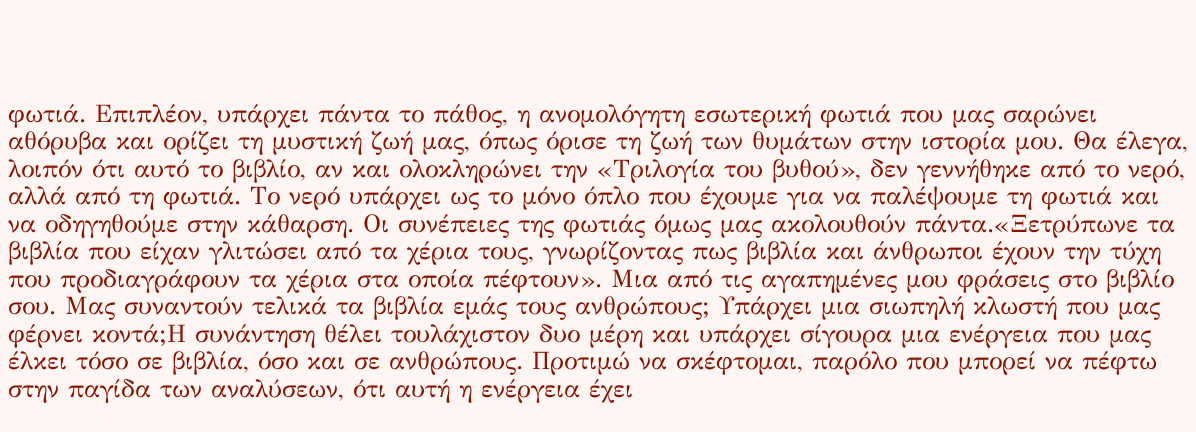φωτιά. Επιπλέον, υπάρχει πάντα το πάθος, η ανομολόγητη εσωτερική φωτιά που μας σαρώνει αθόρυβα και ορίζει τη μυστική ζωή μας, όπως όρισε τη ζωή των θυμάτων στην ιστορία μου. Θα έλεγα, λοιπόν ότι αυτό το βιβλίο, αν και ολοκληρώνει την «Τριλογία του βυθού», δεν γεννήθηκε από το νερό, αλλά από τη φωτιά. Το νερό υπάρχει ως το μόνο όπλο που έχουμε για να παλέψουμε τη φωτιά και να οδηγηθούμε στην κάθαρση. Οι συνέπειες της φωτιάς όμως μας ακολουθούν πάντα.«Ξετρύπωνε τα βιβλία που είχαν γλιτώσει από τα χέρια τους, γνωρίζοντας πως βιβλία και άνθρωποι έχουν την τύχη που προδιαγράφουν τα χέρια στα οποία πέφτουν». Μια από τις αγαπημένες μου φράσεις στο βιβλίο σου. Μας συναντούν τελικά τα βιβλία εμάς τους ανθρώπους; Υπάρχει μια σιωπηλή κλωστή που μας φέρνει κοντά;Η συνάντηση θέλει τουλάχιστον δυο μέρη και υπάρχει σίγουρα μια ενέργεια που μας έλκει τόσο σε βιβλία, όσο και σε ανθρώπους. Προτιμώ να σκέφτομαι, παρόλο που μπορεί να πέφτω στην παγίδα των αναλύσεων, ότι αυτή η ενέργεια έχει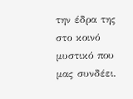την έδρα της στο κοινό μυστικό που μας συνδέει.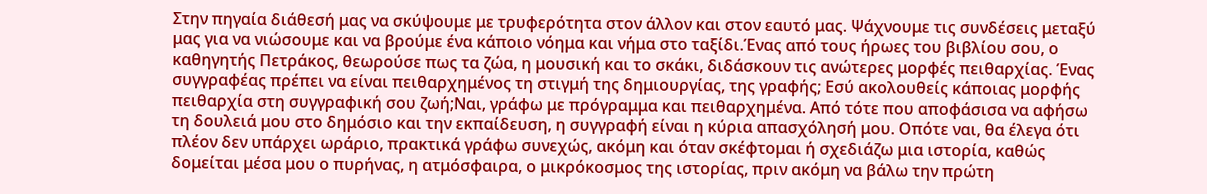Στην πηγαία διάθεσή μας να σκύψουμε με τρυφερότητα στον άλλον και στον εαυτό μας. Ψάχνουμε τις συνδέσεις μεταξύ μας για να νιώσουμε και να βρούμε ένα κάποιο νόημα και νήμα στο ταξίδι.Ένας από τους ήρωες του βιβλίου σου, ο καθηγητής Πετράκος, θεωρούσε πως τα ζώα, η μουσική και το σκάκι, διδάσκουν τις ανώτερες μορφές πειθαρχίας. Ένας συγγραφέας πρέπει να είναι πειθαρχημένος τη στιγμή της δημιουργίας, της γραφής; Εσύ ακολουθείς κάποιας μορφής πειθαρχία στη συγγραφική σου ζωή;Ναι, γράφω με πρόγραμμα και πειθαρχημένα. Από τότε που αποφάσισα να αφήσω τη δουλειά μου στο δημόσιο και την εκπαίδευση, η συγγραφή είναι η κύρια απασχόλησή μου. Οπότε ναι, θα έλεγα ότι πλέον δεν υπάρχει ωράριο, πρακτικά γράφω συνεχώς, ακόμη και όταν σκέφτομαι ή σχεδιάζω μια ιστορία, καθώς δομείται μέσα μου ο πυρήνας, η ατμόσφαιρα, ο μικρόκοσμος της ιστορίας, πριν ακόμη να βάλω την πρώτη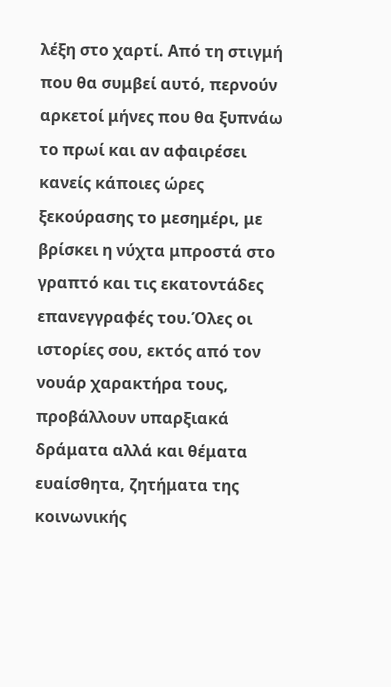λέξη στο χαρτί. Από τη στιγμή που θα συμβεί αυτό, περνούν αρκετοί μήνες που θα ξυπνάω το πρωί και αν αφαιρέσει κανείς κάποιες ώρες ξεκούρασης το μεσημέρι, με βρίσκει η νύχτα μπροστά στο γραπτό και τις εκατοντάδες επανεγγραφές του.Όλες οι ιστορίες σου, εκτός από τον νουάρ χαρακτήρα τους, προβάλλουν υπαρξιακά δράματα αλλά και θέματα ευαίσθητα, ζητήματα της κοινωνικής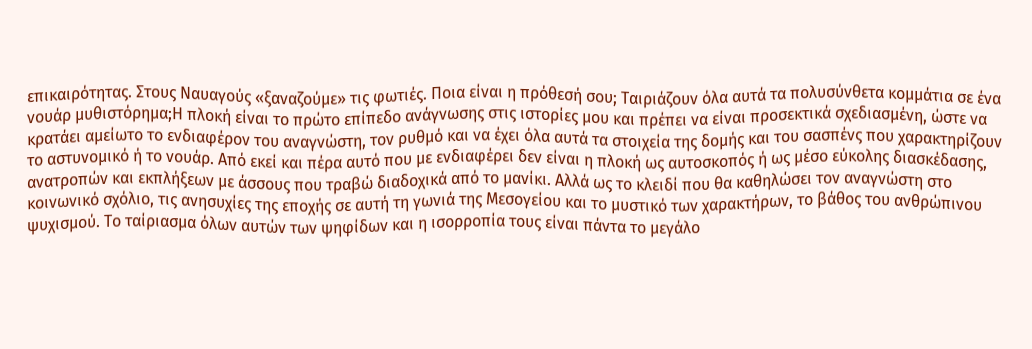επικαιρότητας. Στους Ναυαγούς «ξαναζούμε» τις φωτιές. Ποια είναι η πρόθεσή σου; Ταιριάζουν όλα αυτά τα πολυσύνθετα κομμάτια σε ένα νουάρ μυθιστόρημα;Η πλοκή είναι το πρώτο επίπεδο ανάγνωσης στις ιστορίες μου και πρέπει να είναι προσεκτικά σχεδιασμένη, ώστε να κρατάει αμείωτο το ενδιαφέρον του αναγνώστη, τον ρυθμό και να έχει όλα αυτά τα στοιχεία της δομής και του σασπένς που χαρακτηρίζουν το αστυνομικό ή το νουάρ. Από εκεί και πέρα αυτό που με ενδιαφέρει δεν είναι η πλοκή ως αυτοσκοπός ή ως μέσο εύκολης διασκέδασης, ανατροπών και εκπλήξεων με άσσους που τραβώ διαδοχικά από το μανίκι. Αλλά ως το κλειδί που θα καθηλώσει τον αναγνώστη στο κοινωνικό σχόλιο, τις ανησυχίες της εποχής σε αυτή τη γωνιά της Μεσογείου και το μυστικό των χαρακτήρων, το βάθος του ανθρώπινου ψυχισμού. Το ταίριασμα όλων αυτών των ψηφίδων και η ισορροπία τους είναι πάντα το μεγάλο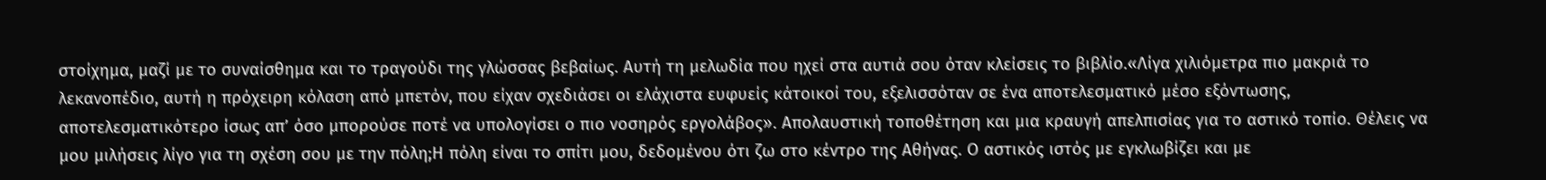στοίχημα, μαζί με το συναίσθημα και το τραγούδι της γλώσσας βεβαίως. Αυτή τη μελωδία που ηχεί στα αυτιά σου όταν κλείσεις το βιβλίο.«Λίγα χιλιόμετρα πιο μακριά το λεκανοπέδιο, αυτή η πρόχειρη κόλαση από μπετόν, που είχαν σχεδιάσει οι ελάχιστα ευφυείς κάτοικοί του, εξελισσόταν σε ένα αποτελεσματικό μέσο εξόντωσης, αποτελεσματικότερο ίσως απ’ όσο μπορούσε ποτέ να υπολογίσει ο πιο νοσηρός εργολάβος». Απολαυστική τοποθέτηση και μια κραυγή απελπισίας για το αστικό τοπίο. Θέλεις να μου μιλήσεις λίγο για τη σχέση σου με την πόλη;Η πόλη είναι το σπίτι μου, δεδομένου ότι ζω στο κέντρο της Αθήνας. Ο αστικός ιστός με εγκλωβίζει και με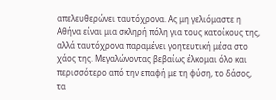απελευθερώνει ταυτόχρονα. Ας μη γελιόμαστε η Αθήνα είναι μια σκληρή πόλη για τους κατοίκους της, αλλά ταυτόχρονα παραμένει γοητευτική μέσα στο χάος της. Μεγαλώνοντας βεβαίως έλκομαι όλο και περισσότερο από την επαφή με τη φύση, το δάσος, τα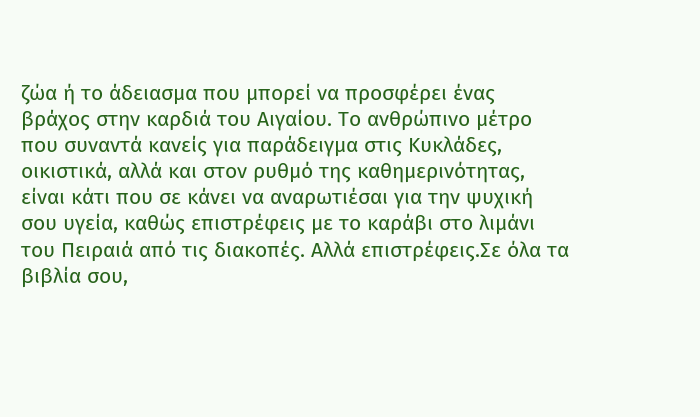ζώα ή το άδειασμα που μπορεί να προσφέρει ένας βράχος στην καρδιά του Αιγαίου. Το ανθρώπινο μέτρο που συναντά κανείς για παράδειγμα στις Κυκλάδες, οικιστικά, αλλά και στον ρυθμό της καθημερινότητας, είναι κάτι που σε κάνει να αναρωτιέσαι για την ψυχική σου υγεία, καθώς επιστρέφεις με το καράβι στο λιμάνι του Πειραιά από τις διακοπές. Αλλά επιστρέφεις.Σε όλα τα βιβλία σου,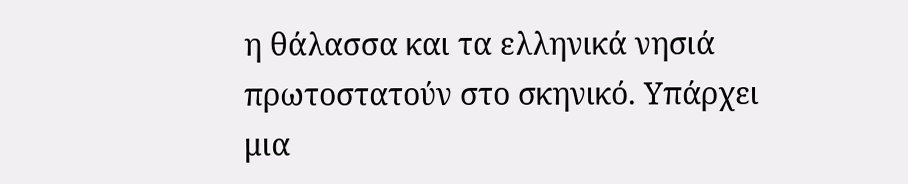η θάλασσα και τα ελληνικά νησιά πρωτοστατούν στο σκηνικό. Υπάρχει μια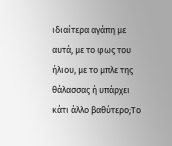ιδιαίτερα αγάπη με αυτά, με το φως του ήλιου, με το μπλε της θάλασσας ή υπάρχει κάτι άλλο βαθύτερο;Το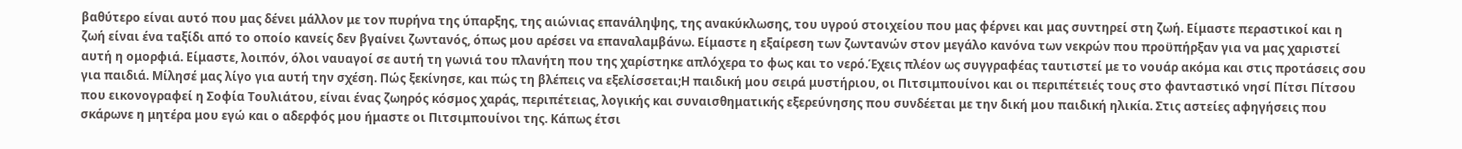βαθύτερο είναι αυτό που μας δένει μάλλον με τον πυρήνα της ύπαρξης, της αιώνιας επανάληψης, της ανακύκλωσης, του υγρού στοιχείου που μας φέρνει και μας συντηρεί στη ζωή. Είμαστε περαστικοί και η ζωή είναι ένα ταξίδι από το οποίο κανείς δεν βγαίνει ζωντανός, όπως μου αρέσει να επαναλαμβάνω. Είμαστε η εξαίρεση των ζωντανών στον μεγάλο κανόνα των νεκρών που προϋπήρξαν για να μας χαριστεί αυτή η ομορφιά. Είμαστε, λοιπόν, όλοι ναυαγοί σε αυτή τη γωνιά του πλανήτη που της χαρίστηκε απλόχερα το φως και το νερό.Έχεις πλέον ως συγγραφέας ταυτιστεί με το νουάρ ακόμα και στις προτάσεις σου για παιδιά. Μίλησέ μας λίγο για αυτή την σχέση. Πώς ξεκίνησε, και πώς τη βλέπεις να εξελίσσεται;Η παιδική μου σειρά μυστήριου, οι Πιτσιμπουίνοι και οι περιπέτειές τους στο φανταστικό νησί Πίτσι Πίτσου που εικονογραφεί η Σοφία Τουλιάτου, είναι ένας ζωηρός κόσμος χαράς, περιπέτειας, λογικής και συναισθηματικής εξερεύνησης που συνδέεται με την δική μου παιδική ηλικία. Στις αστείες αφηγήσεις που σκάρωνε η μητέρα μου εγώ και ο αδερφός μου ήμαστε οι Πιτσιμπουίνοι της. Κάπως έτσι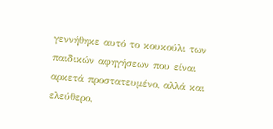γεννήθηκε αυτό το κουκούλι των παιδικών αφηγήσεων που είναι αρκετά προστατευμένο, αλλά και ελεύθερο,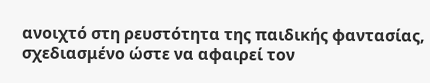ανοιχτό στη ρευστότητα της παιδικής φαντασίας, σχεδιασμένο ώστε να αφαιρεί τον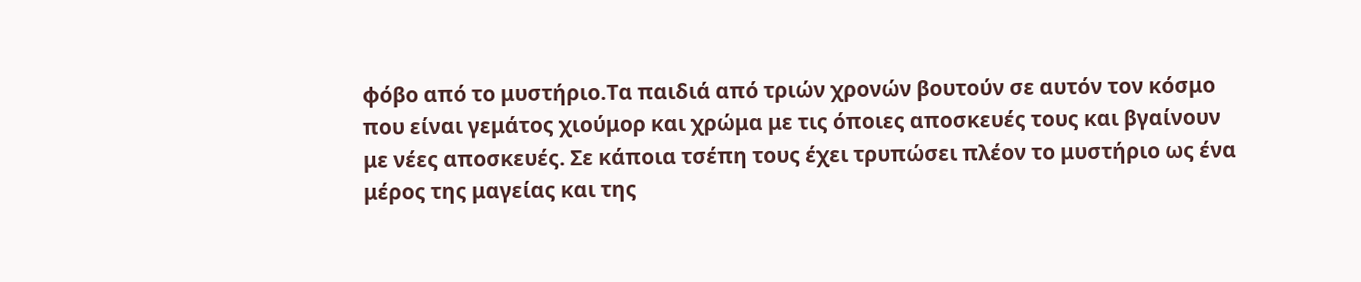φόβο από το μυστήριο.Τα παιδιά από τριών χρονών βουτούν σε αυτόν τον κόσμο που είναι γεμάτος χιούμορ και χρώμα με τις όποιες αποσκευές τους και βγαίνουν με νέες αποσκευές. Σε κάποια τσέπη τους έχει τρυπώσει πλέον το μυστήριο ως ένα μέρος της μαγείας και της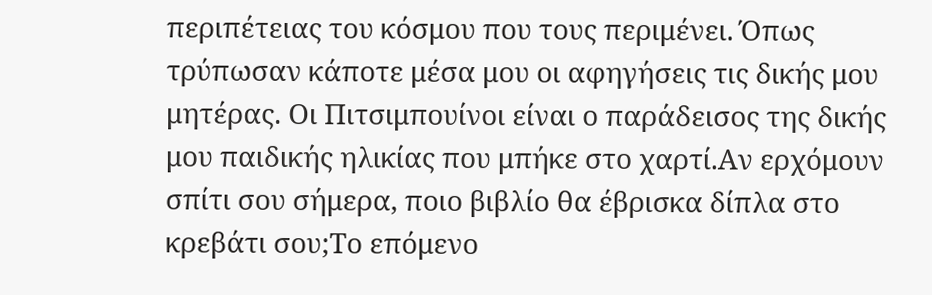περιπέτειας του κόσμου που τους περιμένει. Όπως τρύπωσαν κάποτε μέσα μου οι αφηγήσεις τις δικής μου μητέρας. Οι Πιτσιμπουίνοι είναι ο παράδεισος της δικής μου παιδικής ηλικίας που μπήκε στο χαρτί.Αν ερχόμουν σπίτι σου σήμερα, ποιο βιβλίο θα έβρισκα δίπλα στο κρεβάτι σου;Το επόμενο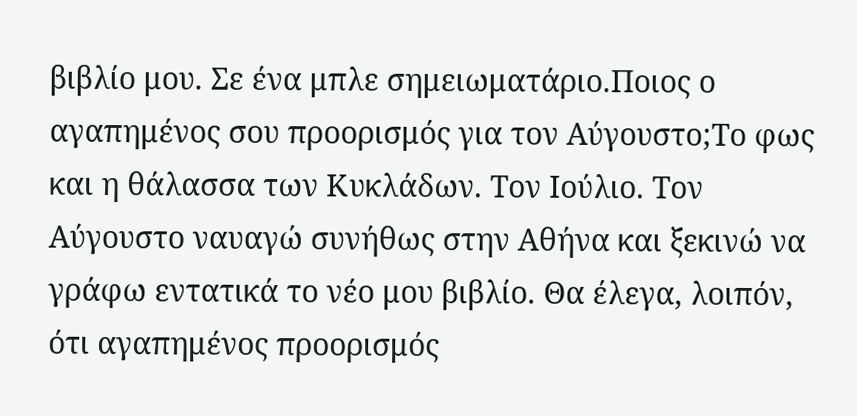βιβλίο μου. Σε ένα μπλε σημειωματάριο.Ποιος ο αγαπημένος σου προορισμός για τον Αύγουστο;Το φως και η θάλασσα των Κυκλάδων. Τον Ιούλιο. Τον Αύγουστο ναυαγώ συνήθως στην Αθήνα και ξεκινώ να γράφω εντατικά το νέο μου βιβλίο. Θα έλεγα, λοιπόν, ότι αγαπημένος προορισμός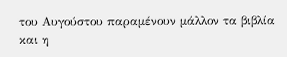του Αυγούστου παραμένουν μάλλον τα βιβλία και η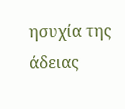ησυχία της άδειας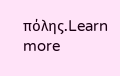πόλης.Learn more